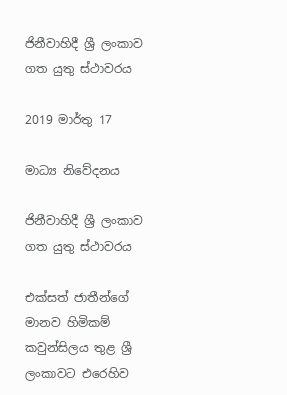ජිනීවාහිදී ශ්‍රී ලංකාව ගත යුතු ස්ථාවරය

2019 මාර්තු 17

මාධ්‍ය නිවේදනය

ජිනීවාහිදී ශ්‍රී ලංකාව ගත යුතු ස්ථාවරය

එක්සත් ජාතීන්ගේ මානව හිමිකම් කවුන්සිලය තුළ ශ්‍රී ලංකාවට එරෙහිව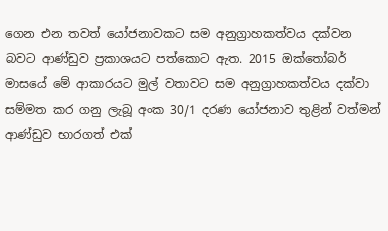ගෙන එන තවත් යෝජනාවකට සම අනුග්‍රාහකත්වය දක්වන බවට ආණ්ඩුව ප්‍රකාශයට පත්කොට ඇත. 2015 ඔක්තෝබර් මාසයේ මේ ආකාරයට මුල් වතාවට සම අනුග්‍රාහකත්වය දක්වා සම්මත කර ගනු ලැබූ අංක 30/1 දරණ යෝජනාව තුළින් වත්මන් ආණ්ඩුව භාරගත් එක්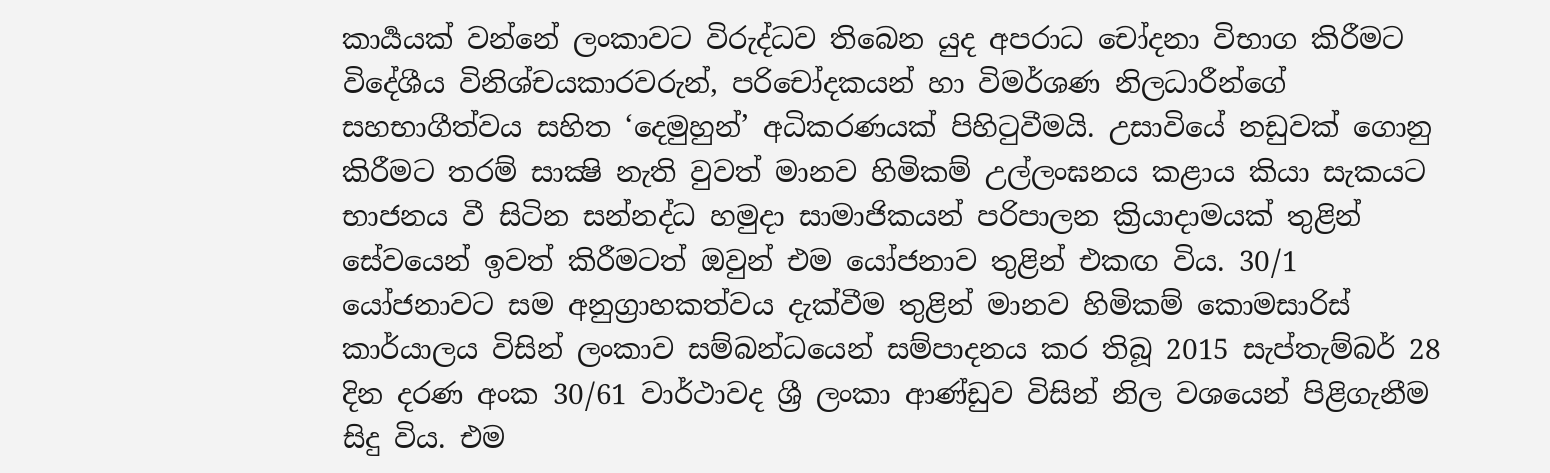කාර්‍යයක් වන්නේ ලංකාවට විරුද්ධව තිබෙන යුද අපරාධ චෝදනා විභාග කිරීමට විදේශීය විනිශ්චයකාරවරුන්, පරිචෝදකයන් හා විමර්ශණ නිලධාරීන්ගේ සහභාගීත්වය සහිත ‘දෙමුහුන්’ අධිකරණයක් පිහිටුවීමයි. උසාවියේ නඩුවක් ගොනු කිරීමට තරම් සාක්‍ෂි නැති වුවත් මානව හිමිකම් උල්ලංඝනය කළාය කියා සැකයට භාජනය වී සිටින සන්නද්ධ හමුදා සාමාජිකයන් පරිපාලන ක්‍රියාදාමයක් තුළින් සේවයෙන් ඉවත් කිරීමටත් ඔවුන් එම යෝජනාව තුළින් එකඟ විය. 30/1 යෝජනාවට සම අනුග්‍රාහකත්වය දැක්වීම තුළින් මානව හිමිකම් කොමසාරිස් කාර්යාලය විසින් ලංකාව සම්බන්ධයෙන් සම්පාදනය කර තිබූ 2015 සැප්තැම්බර් 28 දින දරණ අංක 30/61 වාර්ථාවද ශ්‍රී ලංකා ආණ්ඩුව විසින් නිල වශයෙන් පිළිගැනීම සිදු විය. එම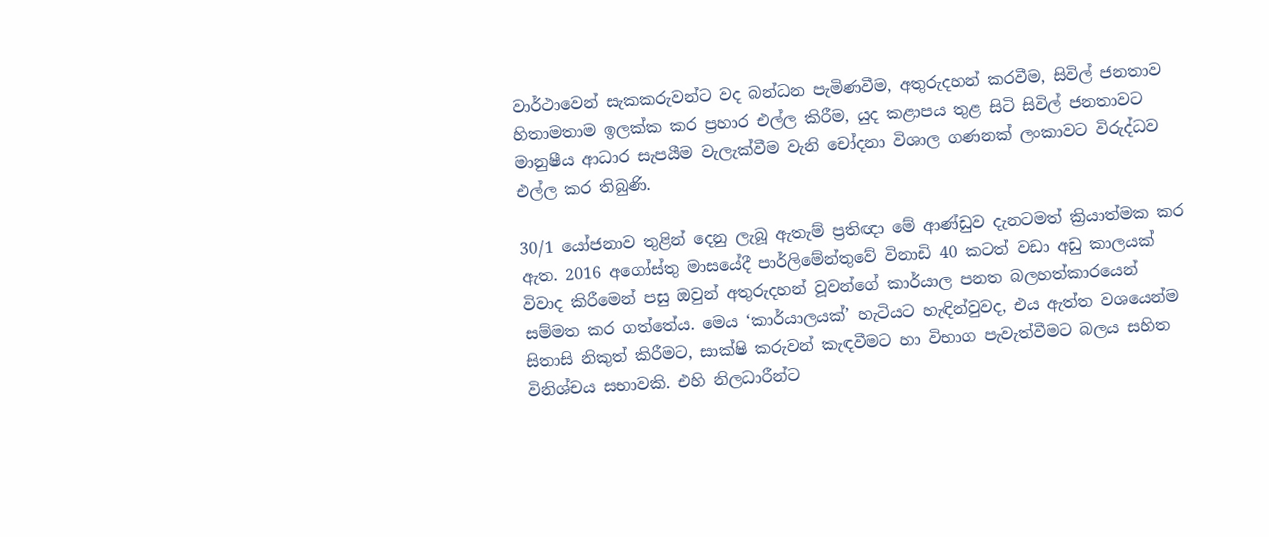වාර්ථාවෙන් සැකකරුවන්ට වද බන්ධන පැමිණවීම, අතුරුදහන් කරවීම, සිවිල් ජනතාව හිතාමතාම ඉලක්ක කර ප්‍රහාර එල්ල කිරීම, යුද කළාපය තුළ සිටි සිවිල් ජනතාවට මානුෂීය ආධාර සැපයීම වැලැක්වීම වැනි චෝදනා විශාල ගණනක් ලංකාවට විරුද්ධව එල්ල කර තිබුණි.

30/1 යෝජනාව තුළින් දෙනු ලැබූ ඇතැම් ප්‍රතිඥා මේ ආණ්ඩුව දැනටමත් ක්‍රියාත්මක කර ඇත. 2016 අගෝස්තු මාසයේදී පාර්ලිමේන්තුවේ විනාඩි 40 කටත් වඩා අඩු කාලයක් විවාද කිරීමෙන් පසු ඔවුන් අතුරුදහන් වූවන්ගේ කාර්යාල පනත බලහත්කාරයෙන් සම්මත කර ගත්තේය. මෙය ‘කාර්යාලයක්’ හැටියට හැඳින්වුවද, එය ඇත්ත වශයෙන්ම සිතාසි නිකුත් කිරීමට, සාක්ෂි කරුවන් කැඳවීමට හා විභාග පැවැත්වීමට බලය සහිත විනිශ්චය සභාවකි. එහි නිලධාරීන්ට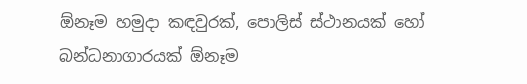ඕනෑම හමුදා කඳවුරක්, පොලිස් ස්ථානයක් හෝ බන්ධනාගාරයක් ඕනෑම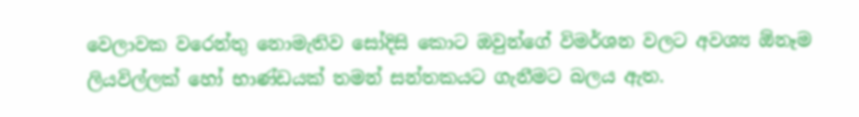වෙලාවක වරෙන්තු නොමැතිව සෝදිසි කොට ඔවුන්ගේ විමර්ශන වලට අවශ්‍ය ඕනෑම ලියවිල්ලක් හෝ භාණ්ඩයක් තමන් සන්තකයට ගැනීමට බලය ඇත.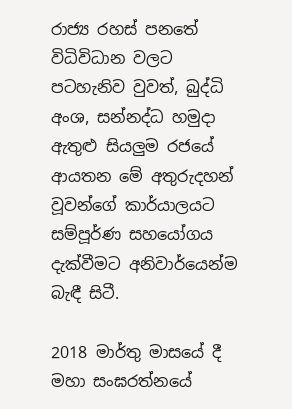රාජ්‍ය රහස් පනතේ විධිවිධාන වලට පටහැනිව වුවත්, බුද්ධි අංශ, සන්නද්ධ හමුදා ඇතුළු සියලුම රජයේ ආයතන මේ අතුරුදහන් වූවන්ගේ කාර්යාලයට සම්පූර්ණ සහයෝගය දැක්වීමට අනිවාර්යෙන්ම බැඳී සිටී.

2018 මාර්තු මාසයේ දී මහා සංඝරත්නයේ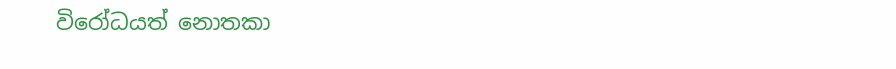විරෝධයත් නොතකා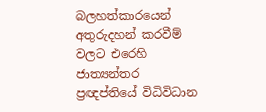බලහත්කාරයෙන් අතුරුදහන් කරවීම් වලට එරෙහි ජාත්‍යන්තර ප්‍රඥප්තියේ විධිවිධාන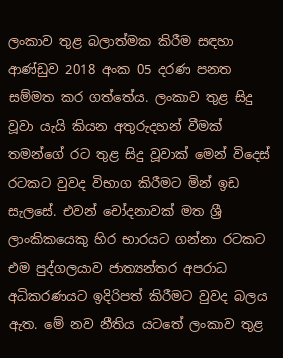ලංකාව තුළ බලාත්මක කිරීම සඳහා ආණ්ඩුව 2018 අංක 05 දරණ පනත සම්මත කර ගත්තේය. ලංකාව තුළ සිදු වූවා යැයි කියන අතුරුදහන් වීමක් තමන්ගේ රට තුළ සිදු වූවාක් මෙන් විදෙස් රටකට වුවද විභාග කිරීමට මින් ඉඩ සැලසේ. එවන් චෝදනාවක් මත ශ්‍රී ලාංකිකයෙකු හිර භාරයට ගන්නා රටකට එම පුද්ගලයාව ජාත්‍යන්තර අපරාධ අධිකරණයට ඉදිරිපත් කිරීමට වුවද බලය ඇත. මේ නව නීතිය යටතේ ලංකාව තුළ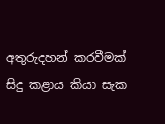අතුරුදහන් කරවීමක් සිදු කළාය කියා සැක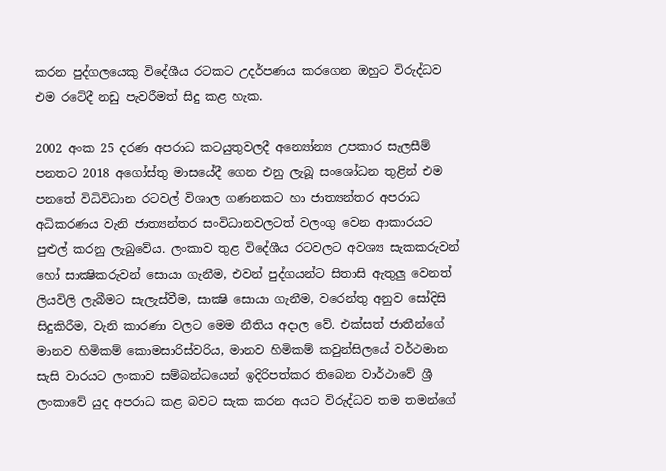කරන පුද්ගලයෙකු විදේශීය රටකට උදර්පණය කරගෙන ඔහුට විරුද්ධව එම රටේදී නඩු පැවරීමත් සිදු කළ හැක.

2002 අංක 25 දරණ අපරාධ කටයුතුවලදී අන්‍යෝන්‍ය උපකාර සැලසීම් පනතට 2018 අගෝස්තු මාසයේදී ගෙන එනු ලැබූ සංශෝධන තුළින් එම පනතේ විධිවිධාන රටවල් විශාල ගණනකට හා ජාත්‍යන්තර අපරාධ අධිකරණය වැනි ජාත්‍යන්තර සංවිධානවලටත් වලංගු වෙන ආකාරයට පුළුල් කරනු ලැබුවේය. ලංකාව තුළ විදේශීය රටවලට අවශ්‍ය සැකකරුවන් හෝ සාක්‍ෂිකරුවන් සොයා ගැනීම, එවන් පුද්ගයන්ට සිතාසි ඇතුලු වෙනත් ලියවිලි ලැබීමට සැලැස්වීම, සාක්‍ෂි සොයා ගැනීම, වරෙන්තු අනුව සෝදිසි සිදුකිරීම, වැනි කාරණා වලට මෙම නීතිය අදාල වේ. එක්සත් ජාතීන්ගේ මානව හිමිකම් කොමසාරිස්වරිය, මානව හිමිකම් කවුන්සිලයේ වර්ථමාන සැසි වාරයට ලංකාව සම්බන්ධයෙන් ඉදිරිපත්කර තිබෙන වාර්ථාවේ ශ්‍රී ලංකාවේ යුද අපරාධ කළ බවට සැක කරන අයට විරුද්ධව තම තමන්ගේ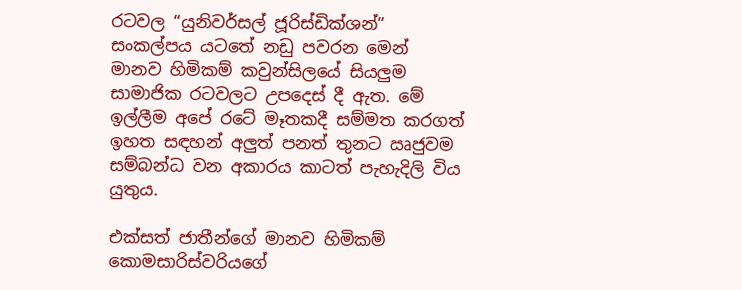රටවල “යුනිවර්සල් ජූරිස්ඩික්ශන්” සංකල්පය යටතේ නඩු පවරන මෙන් මානව හිමිකම් කවුන්සිලයේ සියලුම සාමාජික රටවලට උපදෙස් දී ඇත. මේ ඉල්ලීම අපේ රටේ මෑතකදී සම්මත කරගත් ඉහත සඳහන් අලුත් පනත් තුනට ඍජුවම සම්බන්ධ වන අකාරය කාටත් පැහැදිලි විය යුතුය.

එක්සත් ජාතීන්ගේ මානව හිමිකම් කොමසාරිස්වරියගේ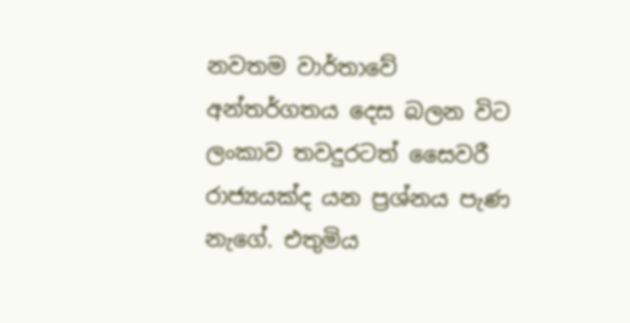නවතම වාර්තාවේ අන්තර්ගතය දෙස බලන විට ලංකාව තවදුරටත් සෛවරී රාජ්‍යයක්ද යන ප්‍රශ්නය පැණ නැගේ. එතුමිය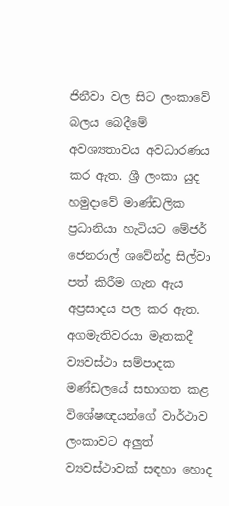ජිනීවා වල සිට ලංකාවේ බලය බෙදීමේ අවශ්‍යතාවය අවධාරණය කර ඇත. ශ්‍රී ලංකා යුද හමුදාවේ මාණ්ඩලික ප්‍රධානියා හැටියට මේජර් ජෙනරාල් ශවේන්ද්‍ර සිල්වා පත් කිරීම ගැන ඇය අප්‍රසාදය පල කර ඇත. අගමැතිවරයා මෑතකදී ව්‍යවස්ථා සම්පාදක මණ්ඩලයේ සභාගත කළ විශේෂඥයන්ගේ වාර්ථාව ලංකාවට අලුත් ව්‍යවස්ථාවක් සඳහා හොද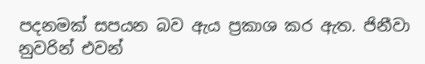පදනමක් සපයන බව ඇය ප්‍රකාශ කර ඇත. ජිනීවා නුවරින් එවන්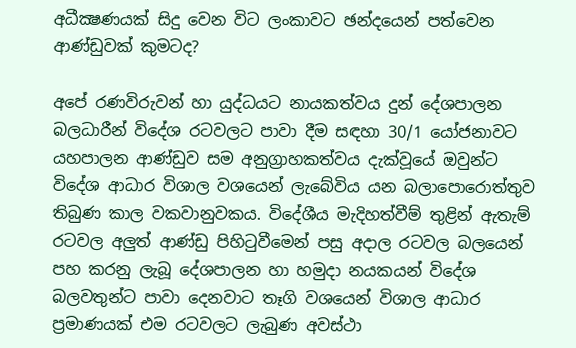අධීක්‍ෂණයක් සිදු වෙන විට ලංකාවට ඡන්දයෙන් පත්වෙන ආණ්ඩුවක් කුමටද?

අපේ රණවිරුවන් හා යුද්ධයට නායකත්වය දුන් දේශපාලන බලධාරීන් විදේශ රටවලට පාවා දීම සඳහා 30/1 යෝජනාවට යහපාලන ආණ්ඩුව සම අනුග්‍රාහකත්වය දැක්වූයේ ඔවුන්ට විදේශ ආධාර විශාල වශයෙන් ලැබේවිය යන බලාපොරොත්තුව තිබුණ කාල වකවානුවකය. විදේශීය මැදිහත්වීම් තුළින් ඇතැම් රටවල අලුත් ආණ්ඩු පිහිටුවීමෙන් පසු අදාල රටවල බලයෙන් පහ කරනු ලැබූ දේශපාලන හා හමුදා නයකයන් විදේශ බලවතුන්ට පාවා දෙනවාට තෑගි වශයෙන් විශාල ආධාර ප්‍රමාණයක් එම රටවලට ලැබුණ අවස්ථා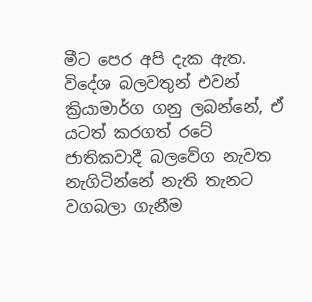මීට පෙර අපි දැක ඇත. විදේශ බලවතුන් එවන් ක්‍රියාමාර්ග ගනු ලබන්නේ, ඒ යටත් කරගත් රටේ ජාතිකවාදී බලවේග නැවත නැගිටින්නේ නැති තැනට වගබලා ගැනීම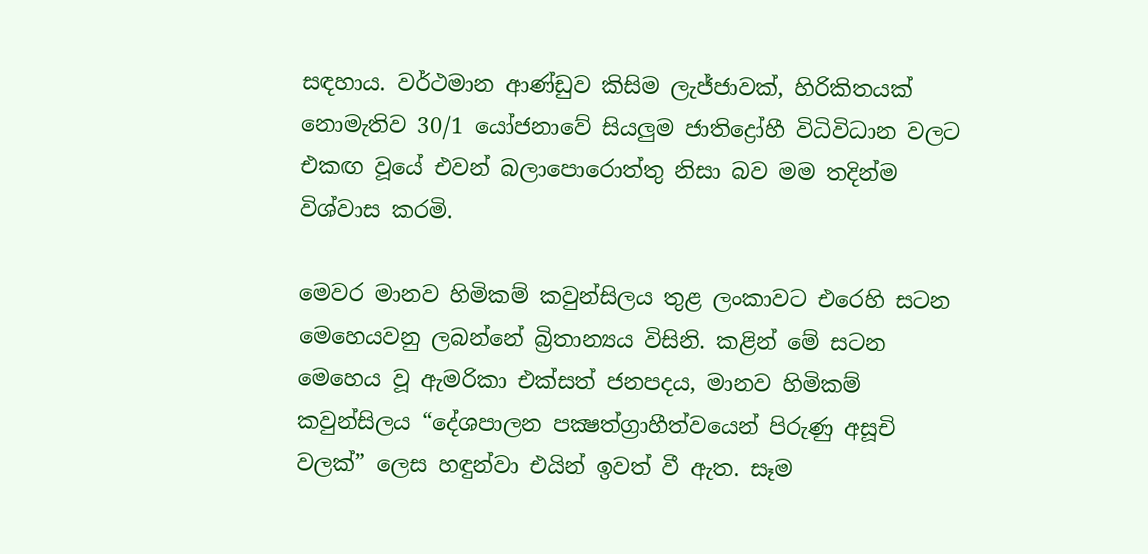සඳහාය. වර්ථමාන ආණ්ඩුව කිසිම ලැජ්ජාවක්, හිරිකිතයක් නොමැතිව 30/1 යෝජනාවේ සියලුම ජාතිද්‍රෝහී විධිවිධාන වලට එකඟ වූයේ එවන් බලාපොරොත්තු නිසා බව මම තදින්ම විශ්වාස කරමි.

මෙවර මානව හිමිකම් කවුන්සිලය තුළ ලංකාවට එරෙහි සටන මෙහෙයවනු ලබන්නේ බ්‍රිතාන්‍යය විසිනි. කළින් මේ සටන මෙහෙය වූ ඇමරිකා එක්සත් ජනපදය, මානව හිමිකම් කවුන්සිලය “දේශපාලන පක්‍ෂත්ග්‍රාහීත්වයෙන් පිරුණු අසූචි වලක්” ලෙස හඳුන්වා එයින් ඉවත් වී ඇත. සෑම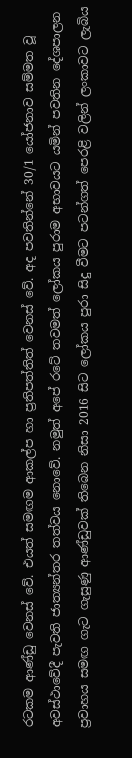රටකම ආණ්ඩු වෙනස් වේ. එයත් සමඟම ආකල්ප හා ප්‍රතිපත්තිත් වෙනස් වේ. අද පවතින්නේ 30/1 යෝජනාව සම්මත වූ අවස්ථාවේදී පැවති ජාත්‍යන්තර තත්වය නොවේ. නමුත් අපේ රටේ තවමත් ලෝකය පුරාම අභාවයට යමින් පවතින දේශපාලන ප්‍රවාහය සමඟ ගැට ගැසුණු ආණ්ඩුවක් තිබෙන නිසා 2016 සිට ලෝකය පුරා සිදු වීමට පටන්ගත් පෙරළි වලින් ලංකාවට ලැබිය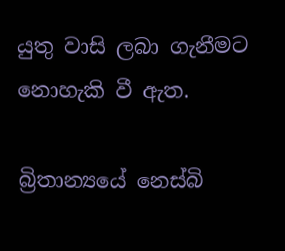යුතු වාසි ලබා ගැනීමට නොහැකි වී ඇත.

බ්‍රිතාන්‍යයේ නෙස්බි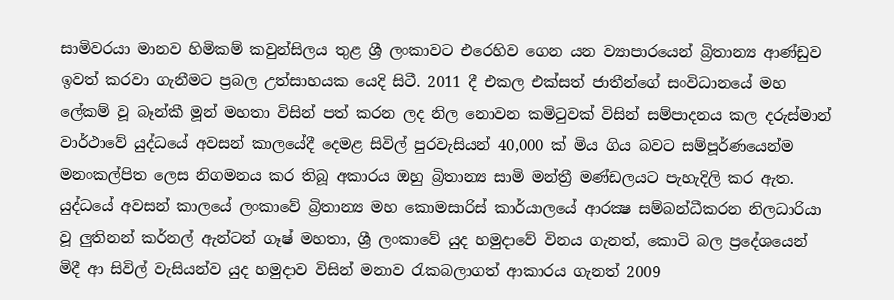සාමිවරයා මානව හිමිකම් කවුන්සිලය තුළ ශ්‍රී ලංකාවට එරෙහිව ගෙන යන ව්‍යාපාරයෙන් බ්‍රිතාන්‍ය ආණ්ඩුව ඉවත් කරවා ගැනීමට ප්‍රබල උත්සාහයක යෙදි සිටී. 2011 දී එකල එක්සත් ජාතීන්ගේ සංවිධානයේ මහ ලේකම් වූ බෑන්කී මූන් මහතා විසින් පත් කරන ලද නිල නොවන කමිටුවක් විසින් සම්පාදනය කල දරුස්මාන් වාර්ථාවේ යුද්ධයේ අවසන් කාලයේදී දෙමළ සිවිල් පුරවැසියන් 40,000 ක් මිය ගිය බවට සම්පූර්ණයෙන්ම මනංකල්පිත ලෙස නිගමනය කර තිබූ අකාරය ඔහු බ්‍රිතාන්‍ය සාමි මන්ත්‍රී මණ්ඩලයට පැහැදිලි කර ඇත. යුද්ධයේ අවසන් කාලයේ ලංකාවේ බ්‍රිතාන්‍ය මහ කොමසාරිස් කාර්යාලයේ ආරක්‍ෂ සම්බන්ධීකරන නිලධාරියා වූ ලුතිනන් කර්නල් ඇන්ටන් ගෑෂ් මහතා, ශ්‍රී ලංකාවේ යුද හමුදාවේ විනය ගැනත්, කොටි බල ප්‍රදේශයෙන් මිදී ආ සිවිල් වැසියන්ව යුද හමුදාව විසින් මනාව රැකබලාගත් ආකාරය ගැනත් 2009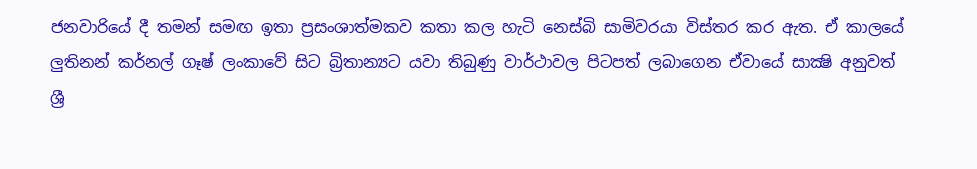ජනවාරියේ දී තමන් සමඟ ඉතා ප්‍රසංශාත්මකව කතා කල හැටි නෙස්බි සාමිවරයා විස්තර කර ඇත. ඒ කාලයේ ලුතිනන් කර්නල් ගෑෂ් ලංකාවේ සිට බ්‍රිතාන්‍යට යවා තිබුණු වාර්ථාවල පිටපත් ලබාගෙන ඒවායේ සාක්‍ෂි අනුවත් ශ්‍රී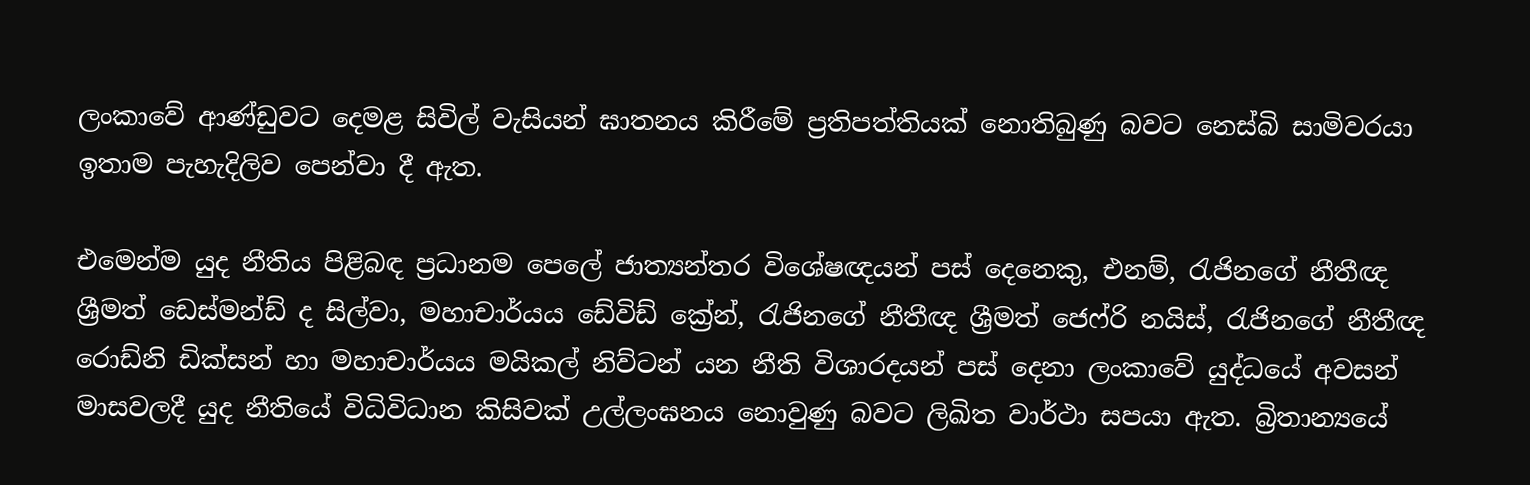ලංකාවේ ආණ්ඩුවට දෙමළ සිවිල් වැසියන් ඝාතනය කිරීමේ ප්‍රතිපත්තියක් නොතිබුණු බවට නෙස්බි සාමිවරයා ඉතාම පැහැදිලිව පෙන්වා දී ඇත.

එමෙන්ම යුද නීතිය පිළිබඳ ප්‍රධානම පෙලේ ජාත්‍යන්තර විශේෂඥයන් පස් දෙනෙකු, එනම්, රැජිනගේ නීතීඥ ශ්‍රීමත් ඩෙස්මන්ඩ් ද සිල්වා, මහාචාර්යය ඩේවිඩ් ක්‍රේන්, රැජිනගේ නීතීඥ ශ්‍රීමත් ජෙෆ්රි නයිස්, රැජිනගේ නීතීඥ රොඩ්නි ඩික්සන් හා මහාචාර්යය මයිකල් නිව්ටන් යන නීති විශාරදයන් පස් දෙනා ලංකාවේ යුද්ධයේ අවසන් මාසවලදී යුද නීතියේ විධිවිධාන කිසිවක් උල්ලංඝනය නොවුණු බවට ලිඛිත වාර්ථා සපයා ඇත. බ්‍රිතාන්‍යයේ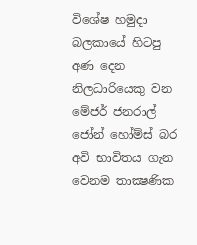විශේෂ හමුදා බලකායේ හිටපු අණ දෙන නිලධාරියෙකු වන මේජර් ජනරාල් ජෝන් හෝම්ස් බර අවි භාවිතය ගැන වෙනම තාක්‍ෂණික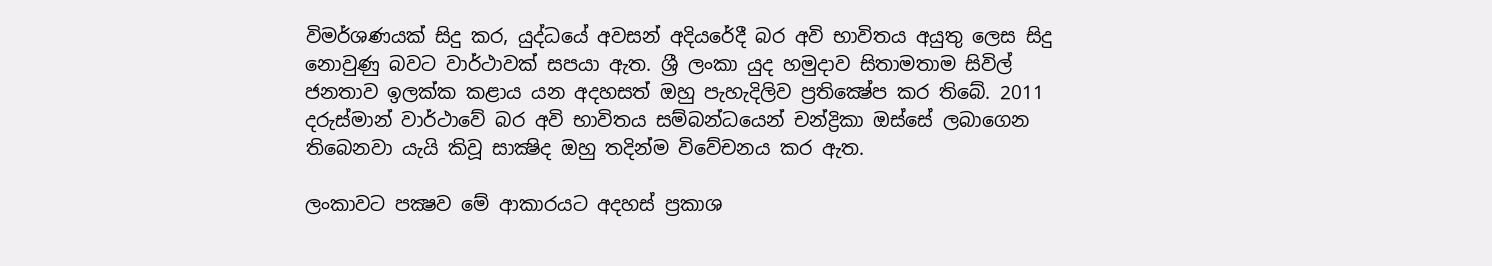විමර්ශණයක් සිදු කර, යුද්ධයේ අවසන් අදියරේදී බර අවි භාවිතය අයුතු ලෙස සිදු නොවුණු බවට වාර්ථාවක් සපයා ඇත. ශ්‍රී ලංකා යුද හමුදාව සිතාමතාම සිවිල් ජනතාව ඉලක්ක කළාය යන අදහසත් ඔහු පැහැදිලිව ප්‍රතික්‍ෂේප කර තිබේ. 2011 දරුස්මාන් වාර්ථාවේ බර අවි භාවිතය සම්බන්ධයෙන් චන්ද්‍රිකා ඔස්සේ ලබාගෙන තිබෙනවා යැයි කිවූ සාක්‍ෂිද ඔහු තදින්ම විවේචනය කර ඇත.

ලංකාවට පක්‍ෂව මේ ආකාරයට අදහස් ප්‍රකාශ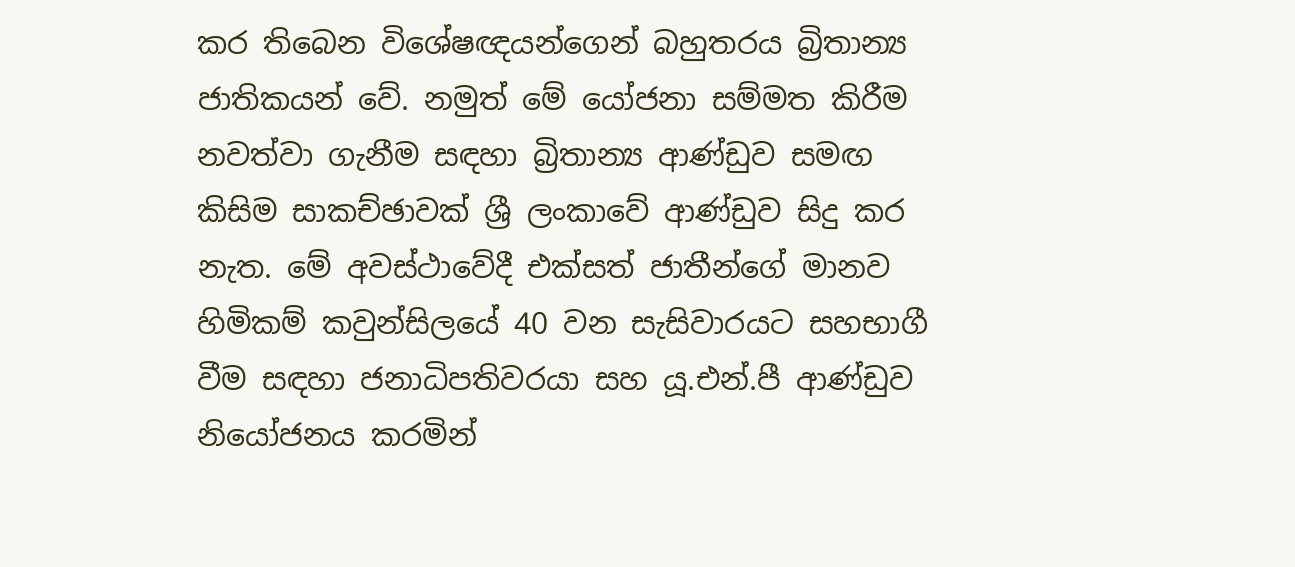කර තිබෙන විශේෂඥයන්ගෙන් බහුතරය බ්‍රිතාන්‍ය ජාතිකයන් වේ. නමුත් මේ යෝජනා සම්මත කිරීම නවත්වා ගැනීම සඳහා බ්‍රිතාන්‍ය ආණ්ඩුව සමඟ කිසිම සාකච්ඡාවක් ශ්‍රී ලංකාවේ ආණ්ඩුව සිදු කර නැත. මේ අවස්ථාවේදී එක්සත් ජාතීන්ගේ මානව හිමිකම් කවුන්සිලයේ 40 වන සැසිවාරයට සහභාගී වීම සඳහා ජනාධිපතිවරයා සහ යූ.එන්.පී ආණ්ඩුව නියෝජනය කරමින්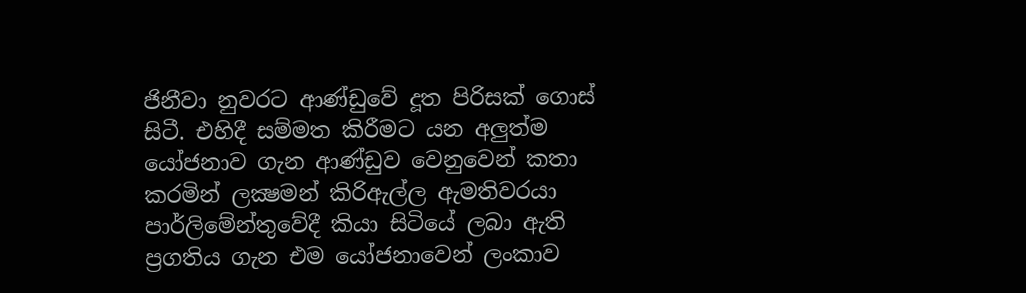ජිනීවා නුවරට ආණ්ඩුවේ දූත පිරිසක් ගොස් සිටී. එහිදී සම්මත කිරීමට යන අලුත්ම යෝජනාව ගැන ආණ්ඩුව වෙනුවෙන් කතා කරමින් ලක්‍ෂමන් කිරිඇල්ල ඇමතිවරයා පාර්ලිමේන්තුවේදී කියා සිටියේ ලබා ඇති ප්‍රගතිය ගැන එම යෝජනාවෙන් ලංකාව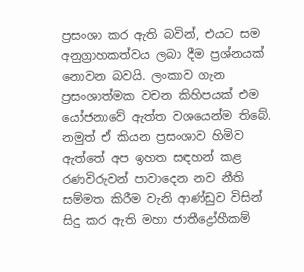ප්‍රසංශා කර ඇති බවින්, එයට සම අනුග්‍රාහකත්වය ලබා දීම ප්‍රශ්නයක් නොවන බවයි. ලංකාව ගැන ප්‍රසංශාත්මක වචන කිහිපයක් එම යෝජනාවේ ඇත්ත වශයෙන්ම තිබේ. නමුත් ඒ කියන ප්‍රසංශාව හිමිව ඇත්තේ අප ඉහත සඳහන් කළ රණවිරුවන් පාවාදෙන නව නීති සම්මත කිරීම වැනි ආණ්ඩුව විසින් සිදු කර ඇති මහා ජාතීද්‍රෝහීකම්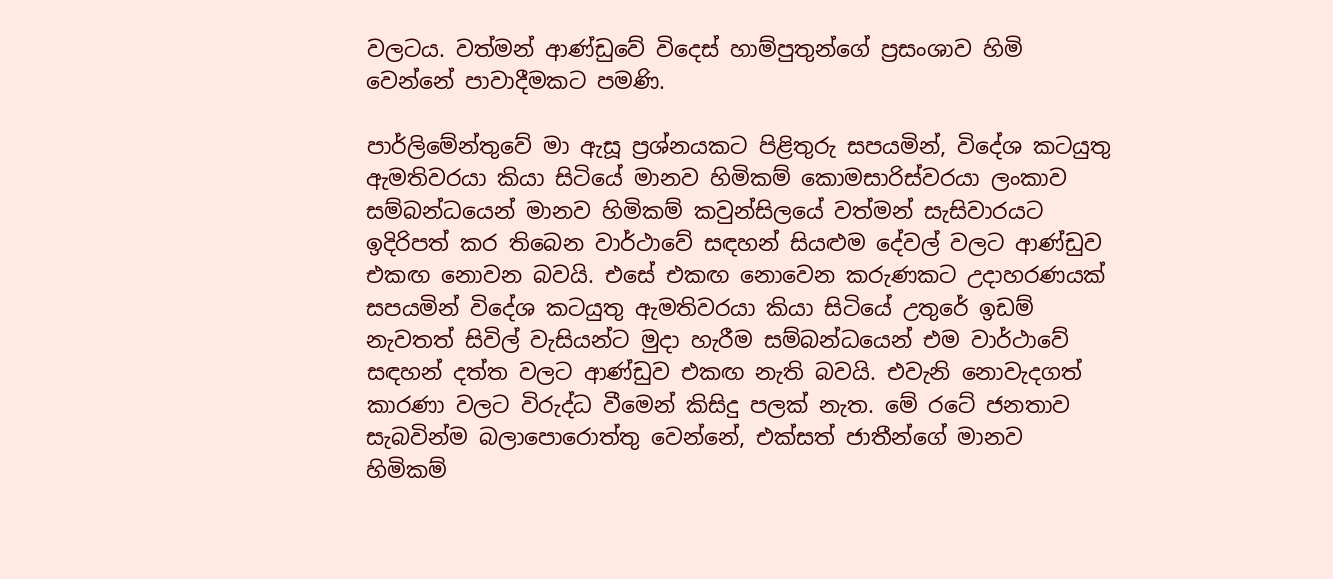වලටය. වත්මන් ආණ්ඩුවේ විදෙස් හාම්පුතුන්ගේ ප්‍රසංශාව හිමි වෙන්නේ පාවාදීමකට පමණි.

පාර්ලිමේන්තුවේ මා ඇසූ ප්‍රශ්නයකට පිළිතුරු සපයමින්, විදේශ කටයුතු ඇමතිවරයා කියා සිටියේ මානව හිමිකම් කොමසාරිස්වරයා ලංකාව සම්බන්ධයෙන් මානව හිමිකම් කවුන්සිලයේ වත්මන් සැසිවාරයට ඉදිරිපත් කර තිබෙන වාර්ථාවේ සඳහන් සියළුම දේවල් වලට ආණ්ඩුව එකඟ නොවන බවයි. එසේ එකඟ නොවෙන කරුණකට උදාහරණයක් සපයමින් විදේශ කටයුතු ඇමතිවරයා කියා සිටියේ උතුරේ ඉඩම් නැවතත් සිවිල් වැසියන්ට මුදා හැරීම සම්බන්ධයෙන් එම වාර්ථාවේ සඳහන් දත්ත වලට ආණ්ඩුව එකඟ නැති බවයි. එවැනි නොවැදගත් කාරණා වලට විරුද්ධ වීමෙන් කිසිදු පලක් නැත. මේ රටේ ජනතාව සැබවින්ම බලාපොරොත්තු වෙන්නේ, එක්සත් ජාතීන්ගේ මානව හිමිකම්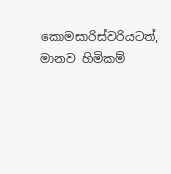කොමසාරිස්වරියටත්, මානව හිමිකම්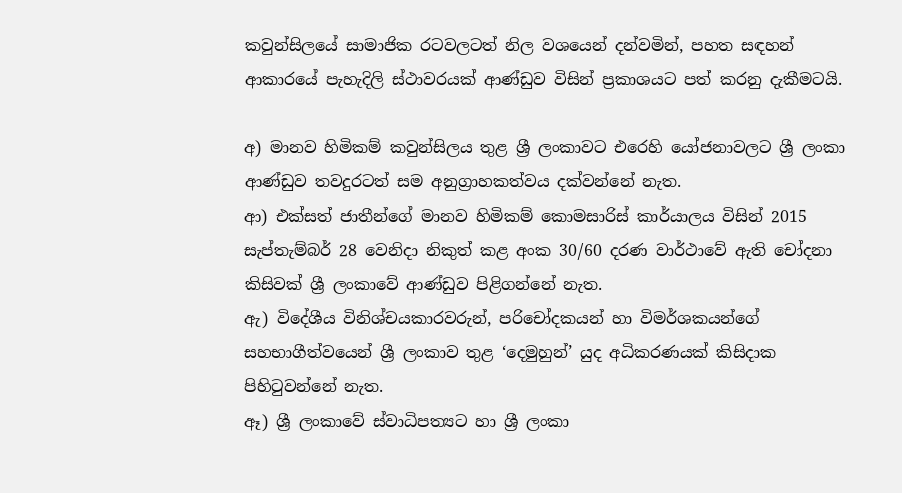කවුන්සිලයේ සාමාජික රටවලටත් නිල වශයෙන් දන්වමින්, පහත සඳහන් ආකාරයේ පැහැදිලි ස්ථාවරයක් ආණ්ඩුව විසින් ප්‍රකාශයට පත් කරනු දැකීමටයි.

අ) මානව හිමිකම් කවුන්සිලය තුළ ශ්‍රී ලංකාවට එරෙහි යෝජනාවලට ශ්‍රී ලංකා ආණ්ඩුව තවදුරටත් සම අනුග්‍රාහකත්වය දක්වන්නේ නැත.
ආ) එක්සත් ජාතීන්ගේ මානව හිමිකම් කොමසාරිස් කාර්යාලය විසින් 2015 සැප්තැම්බර් 28 වෙනිදා නිකුත් කළ අංක 30/60 දරණ වාර්ථාවේ ඇති චෝදනා කිසිවක් ශ්‍රී ලංකාවේ ආණ්ඩුව පිළිගන්නේ නැත.
ඇ) විදේශීය විනිශ්චයකාරවරුන්, පරිචෝදකයන් හා විමර්ශකයන්ගේ සහභාගීත්වයෙන් ශ්‍රී ලංකාව තුළ ‘දෙමුහුන්’ යුද අධිකරණයක් කිසිදාක පිහිටුවන්නේ නැත.
ඈ) ශ්‍රී ලංකාවේ ස්වාධිපත්‍යට හා ශ්‍රී ලංකා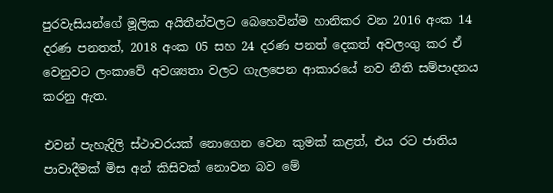පුරවැසියන්ගේ මූලික අයිතීන්වලට බෙහෙවින්ම හානිකර වන 2016 අංක 14 දරණ පනතත්, 2018 අංක 05 සහ 24 දරණ පනත් දෙකත් අවලංගු කර ඒ වෙනුවට ලංකාවේ අවශ්‍යතා වලට ගැලපෙන ආකාරයේ නව නීති සම්පාදනය කරනු ඇත.

එවන් පැහැදිලි ස්ථාවරයක් නොගෙන වෙන කුමක් කළත්, එය රට ජාතිය පාවාදීමක් මිස අන් කිසිවක් නොවන බව මේ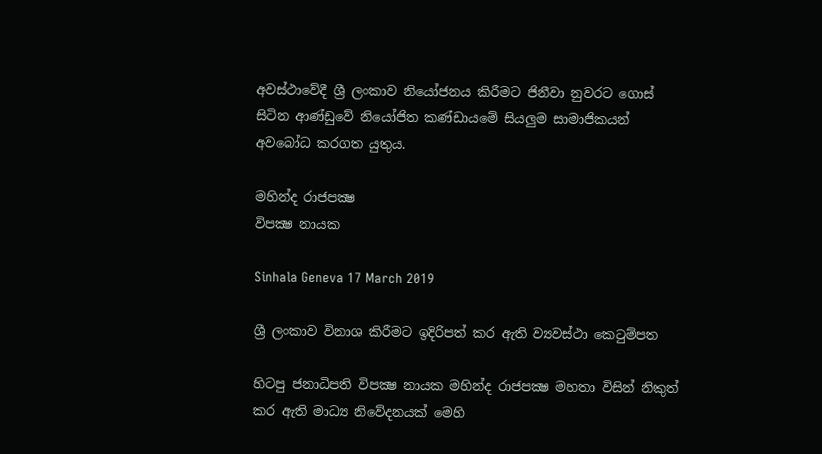අවස්ථාවේදී ශ්‍රී ලංකාව නියෝජනය කිරීමට ජිනීවා නුවරට ගොස් සිටින ආණ්ඩුවේ නියෝජිත කණ්ඩායමේ සියලුම සාමාජිකයන් අවබෝධ කරගත යුතුය.

මහින්ද රාජපක්‍ෂ
විපක්‍ෂ නායක

Sinhala Geneva 17 March 2019

ශ්‍රී ලංකාව විනාශ කිරීමට ඉදිරිපත් කර ඇති ව්‍යවස්ථා කෙටුම්පත

හිටපු ජනාධිපති විපක්‍ෂ නායක මහින්ද රාජපක්‍ෂ මහතා විසින් නිකුත් කර ඇති මාධ්‍ය නිවේදනයක් මෙහි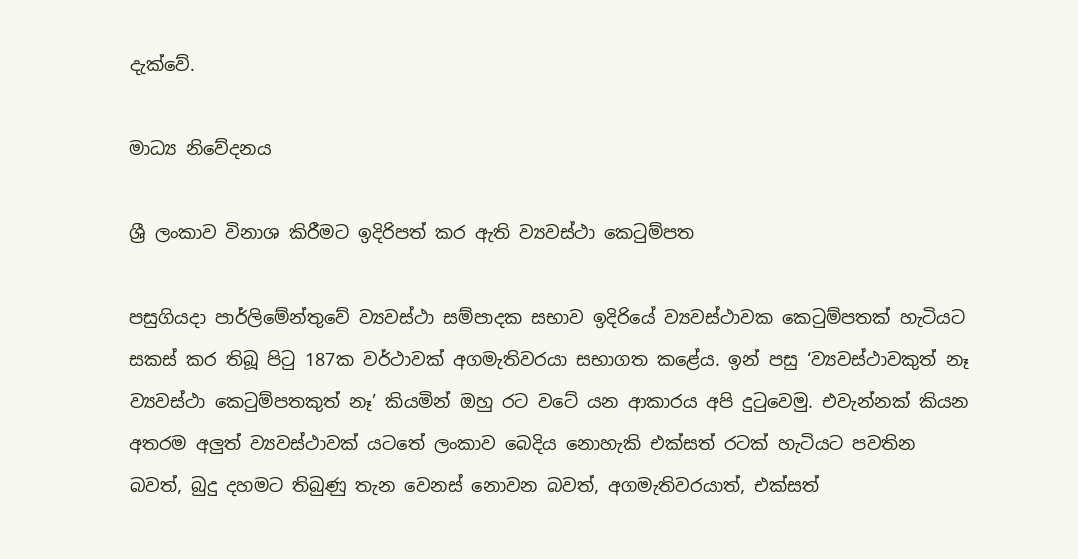දැක්වේ.

මාධ්‍ය නිවේදනය

ශ්‍රී ලංකාව විනාශ කිරීමට ඉදිරිපත් කර ඇති ව්‍යවස්ථා කෙටුම්පත

පසුගියදා පාර්ලිමේන්තුවේ ව්‍යවස්ථා සම්පාදක සභාව ඉදිරියේ ව්‍යවස්ථාවක කෙටුම්පතක් හැටියට සකස් කර තිබූ පිටු 187ක වර්ථාවක් අගමැතිවරයා සභාගත කළේය. ඉන් පසු ‘ව්‍යවස්ථාවකුත් නෑ ව්‍යවස්ථා කෙටුම්පතකුත් නෑ’ කියමින් ඔහු රට වටේ යන ආකාරය අපි දුටුවෙමු. එවැන්නක් කියන අතරම අලුත් ව්‍යවස්ථාවක් යටතේ ලංකාව බෙදිය නොහැකි එක්සත් රටක් හැටියට පවතින බවත්, බුදු දහමට තිබුණු තැන වෙනස් නොවන බවත්, අගමැතිවරයාත්, එක්සත්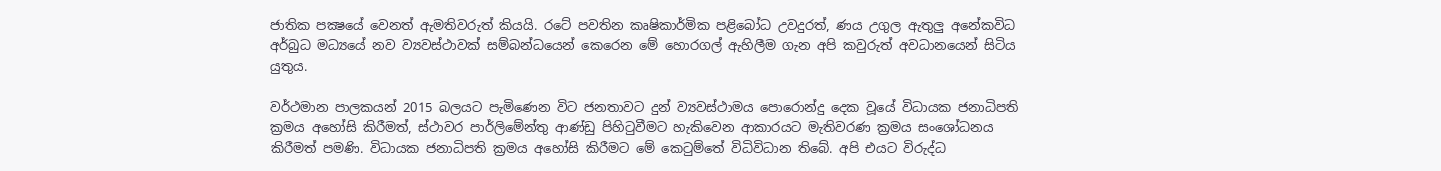ජාතික පක්‍ෂයේ වෙනත් ඇමතිවරුත් කියයි. රටේ පවතින කෘෂිකාර්මික පළිබෝධ උවදුරත්, ණය උගුල ඇතුලු අනේකවිධ අර්බුධ මධ්‍යයේ නව ව්‍යවස්ථාවක් සම්බන්ධයෙන් කෙරෙන මේ හොරගල් ඇහිලීම ගැන අපි කවුරුත් අවධානයෙන් සිටිය යුතුය.

වර්ථමාන පාලකයන් 2015 බලයට පැමිණෙන විට ජනතාවට දුන් ව්‍යවස්ථාමය පොරොන්දු දෙක වූයේ විධායක ජනාධිපති ක්‍රමය අහෝසි කිරීමත්, ස්ථාවර පාර්ලිමේන්තු ආණ්ඩු පිහිටුවීමට හැකිවෙන ආකාරයට මැතිවරණ ක්‍රමය සංශෝධනය කිරීමත් පමණි. විධායක ජනාධිපති ක්‍රමය අහෝසි කිරීමට මේ කෙටුම්තේ විධිවිධාන තිබේ. අපි එයට විරුද්ධ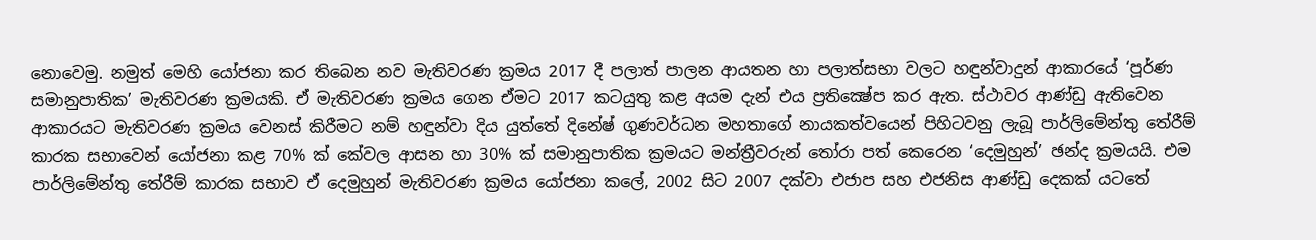නොවෙමු. නමුත් මෙහි යෝජනා කර තිබෙන නව මැතිවරණ ක්‍රමය 2017 දී පලාත් පාලන ආයතන හා පලාත්සභා වලට හඳුන්වාදුන් ආකාරයේ ‘පූර්ණ සමානුපාතික’ මැතිවරණ ක්‍රමයකි. ඒ මැතිවරණ ක්‍රමය ගෙන ඒමට 2017 කටයුතු කළ අයම දැන් එය ප්‍රතික්‍ෂේප කර ඇත. ස්ථාවර ආණ්ඩු ඇතිවෙන ආකාරයට මැතිවරණ ක්‍රමය වෙනස් කිරීමට නම් හඳුන්වා දිය යුත්තේ දිනේෂ් ගුණවර්ධන මහතාගේ නායකත්වයෙන් පිහිටවනු ලැබූ පාර්ලිමේන්තු තේරීම් කාරක සභාවෙන් යෝජනා කළ 70% ක් කේවල ආසන හා 30% ක් සමානුපාතික ක්‍රමයට මන්ත්‍රීවරුන් තෝරා පත් කෙරෙන ‘දෙමුහුන්’ ඡන්ද ක්‍රමයයි. එම පාර්ලිමේන්තු තේරීම් කාරක සභාව ඒ දෙමුහුන් මැතිවරණ ක්‍රමය යෝජනා කලේ, 2002 සිට 2007 දක්වා එජාප සහ එජනිස ආණ්ඩු දෙකක් යටතේ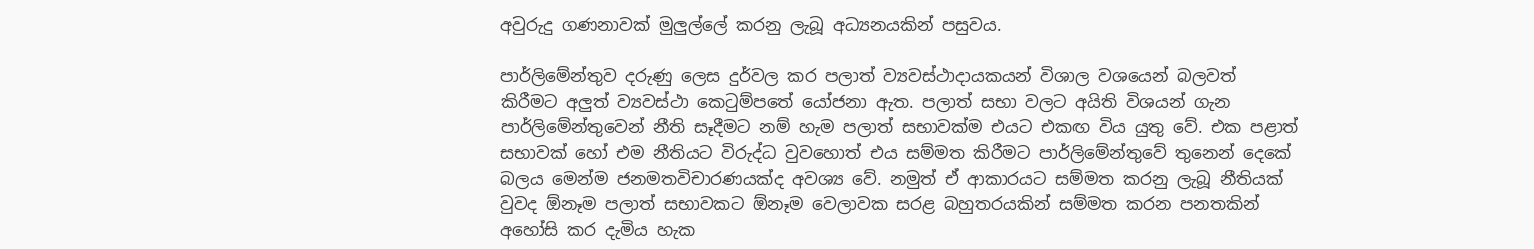අවුරුදු ගණනාවක් මුලුල්ලේ කරනු ලැබූ අධ්‍යනයකින් පසුවය.

පාර්ලිමේන්තුව දරුණු ලෙස දුර්වල කර පලාත් ව්‍යවස්ථාදායකයන් විශාල වශයෙන් බලවත් කිරීමට අලුත් ව්‍යවස්ථා කෙටුම්පතේ යෝජනා ඇත. පලාත් සභා වලට අයිති විශයන් ගැන පාර්ලිමේන්තුවෙන් නීති සෑදීමට නම් හැම පලාත් සභාවක්ම එයට එකඟ විය යුතු වේ. එක පළාත් සභාවක් හෝ එම නීතියට විරුද්ධ වුවහොත් එය සම්මත කිරීමට පාර්ලිමේන්තුවේ තුනෙන් දෙකේ බලය මෙන්ම ජනමතවිචාරණයක්ද අවශ්‍ය වේ. නමුත් ඒ ආකාරයට සම්මත කරනු ලැබූ නීතියක් වුවද ඕනෑම පලාත් සභාවකට ඕනෑම වෙලාවක සරළ බහුතරයකින් සම්මත කරන පනතකින් අහෝසි කර දැමිය හැක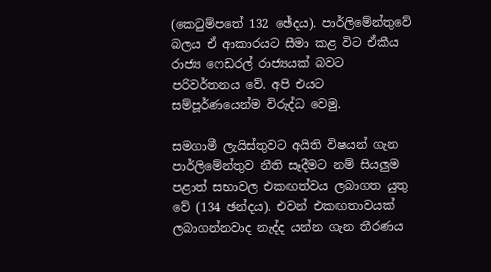(කෙටුම්පතේ 132 ඡේදය). පාර්ලිමේන්තුවේ බලය ඒ ආකාරයට සීමා කළ විට ඒකීය රාජ්‍ය ෆෙඩරල් රාජ්‍යයක් බවට පරිවර්තනය වේ. අපි එයට සම්පූර්ණයෙන්ම විරුද්ධ වෙමු.

සමගාමී ලැයිස්තුවට අයිති විෂයන් ගැන පාර්ලිමේන්තුව නීති සෑදීමට නම් සියලුම පළාත් සභාවල එකඟත්වය ලබාගත යුතු වේ (134 ඡන්දය). එවන් එකඟතාවයක් ලබාගන්නවාද නැද්ද යන්න ගැන තීරණය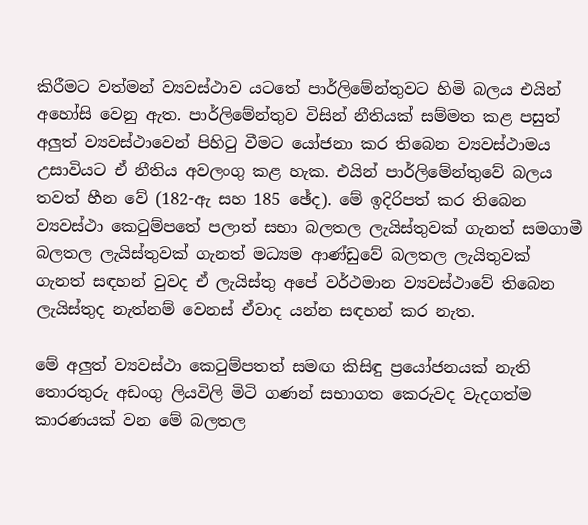කිරීමට වත්මන් ව්‍යවස්ථාව යටතේ පාර්ලිමේන්තුවට හිමි බලය එයින් අහෝසි වෙනු ඇත. පාර්ලිමේන්තුව විසින් නීතියක් සම්මත කළ පසුත් අලුත් ව්‍යවස්ථාවෙන් පිහිටු වීමට යෝජනා කර තිබෙන ව්‍යවස්ථාමය උසාවියට ඒ නීතිය අවලංගු කළ හැක. එයින් පාර්ලිමේන්තුවේ බලය තවත් හීන වේ (182-ඇ සහ 185 ඡේද). මේ ඉදිරිපත් කර තිබෙන ව්‍යවස්ථා කෙටුම්පතේ පලාත් සභා බලතල ලැයිස්තුවක් ගැනත් සමගාමී බලතල ලැයිස්තුවක් ගැනත් මධ්‍යම ආණ්ඩුවේ බලතල ලැයිතුවක් ගැනත් සඳහන් වුවද ඒ ලැයිස්තු අපේ වර්ථමාන ව්‍යවස්ථාවේ තිබෙන ලැයිස්තුද නැත්නම් වෙනස් ඒවාද යන්න සඳහන් කර නැත.

මේ අලුත් ව්‍යවස්ථා කෙටුම්පතත් සමඟ කිසිඳු ප්‍රයෝජනයක් නැති තොරතුරු අඩංගු ලියවිලි මිටි ගණන් සභාගත කෙරුවද වැදගත්ම කාරණයක් වන මේ බලතල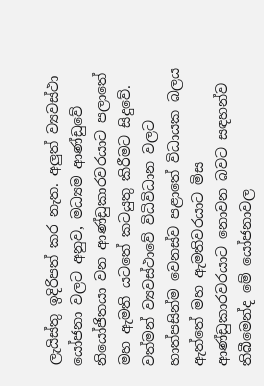ලැයිස්තු ඉදිරිපත් කර නැත. අලුත් ව්‍යවස්ථා යෝජනා වලට අනුව, මධ්‍යම ආණ්ඩුවේ නියෝජිතයා වන ආණ්ඩුකාරවරයාට පලාතේ මහ ඇමති යටතේ කටයුතු කිරීමට සිදුවේ. වත්මන් ව්‍යවස්ථාවේ විධිවිධාන වලට හාත්පසින්ම වෙනස්ව පළාතේ විධායක බලය ඇත්තේ මහ ඇමතිවරයාට මිස ආණ්ඩුකාරවරයාට නොවන බවට සඳහන්ව තිබීමෙන්ද මේ යෝජනාවල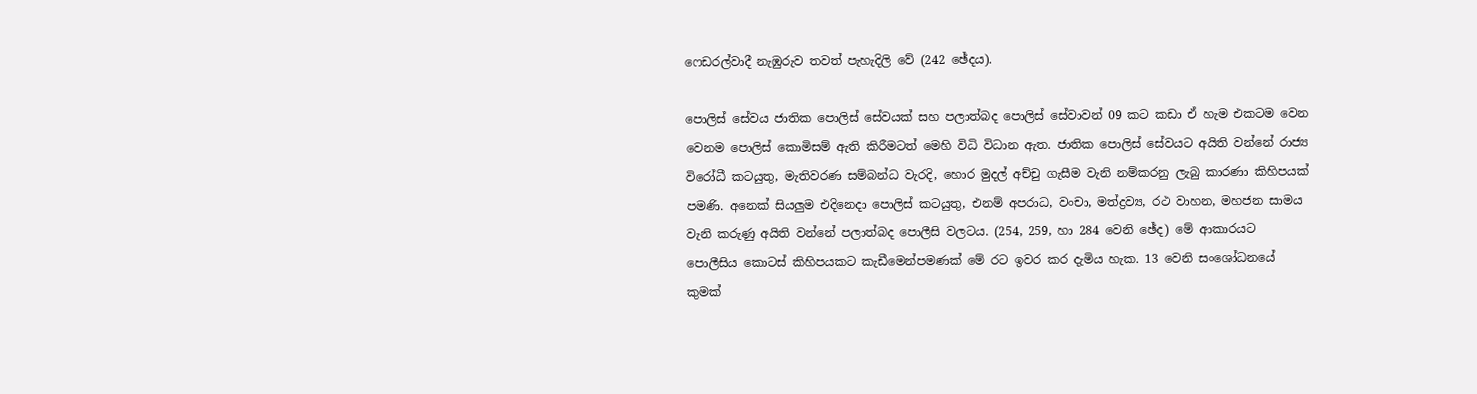ෆෙඩරල්වාදී නැඹුරුව තවත් පැහැදිලි වේ (242 ඡේදය).

පොලිස් සේවය ජාතික පොලිස් සේවයක් සහ පලාත්බද පොලිස් සේවාවන් 09 කට කඩා ඒ හැම එකටම වෙන වෙනම පොලිස් කොමිසම් ඇති කිරීමටත් මෙහි විධි විධාන ඇත. ජාතික පොලිස් සේවයට අයිති වන්නේ රාජ්‍ය විරෝධී කටයුතු, මැතිවරණ සම්බන්ධ වැරදි, හොර මුදල් අච්චු ගැසීම වැනි නම්කරනු ලැබු කාරණා කිහිපයක් පමණි. අනෙක් සියලුම එදිනෙදා පොලිස් කටයුතු, එනම් අපරාධ, වංචා, මත්ද්‍රව්‍ය, රථ වාහන, මහජන සාමය වැනි කරුණු අයිති වන්නේ පලාත්බද පොලීසි වලටය. (254, 259, හා 284 වෙනි ඡේද) මේ ආකාරයට පොලීසිය කොටස් කිහිපයකට කැඩීමෙන්පමණක් මේ රට ඉවර කර දැමිය හැක. 13 වෙනි සංශෝධනයේ කුමක්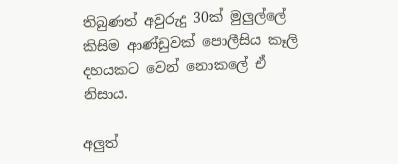තිබුණත් අවුරුදු 30ක් මුලුල්ලේ කිසිම ආණ්ඩුවක් පොලීසිය කෑලි දහයකට වෙන් නොකලේ ඒ නිසාය.

අලුත්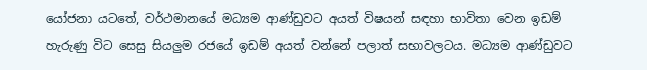යෝජනා යටතේ, වර්ථමානයේ මධ්‍යම ආණ්ඩුවට අයත් විෂයන් සඳහා භාවිතා වෙන ඉඩම් හැරුණු විට සෙසු සියලුම රජයේ ඉඩම් අයත් වන්නේ පලාත් සභාවලටය. මධ්‍යම ආණ්ඩුවට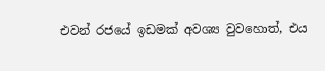එවන් රජයේ ඉඩමක් අවශ්‍ය වුවහොත්, එය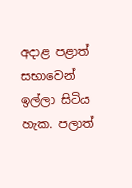අදාළ පළාත් සභාවෙන් ඉල්ලා සිටිය හැක. පලාත්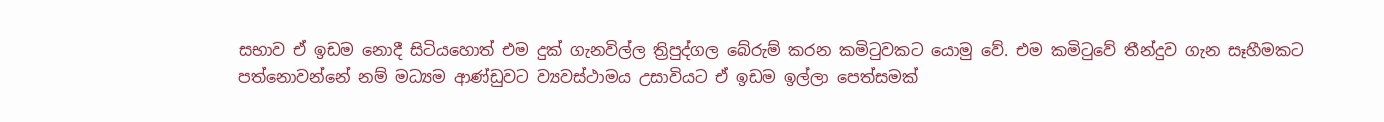සභාව ඒ ඉඩම නොදී සිටියහොත් එම දුක් ගැනවිල්ල ත්‍රිපුද්ගල බේරුම් කරන කමිටුවකට යොමු වේ. එම කමිටුවේ තීන්දුව ගැන සෑහීමකට පත්නොවන්නේ නම් මධ්‍යම ආණ්ඩුවට ව්‍යවස්ථාමය උසාවියට ඒ ඉඩම ඉල්ලා පෙත්සමක්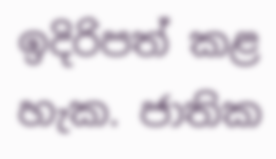ඉදිරිපත් කළ හැක. ජාතික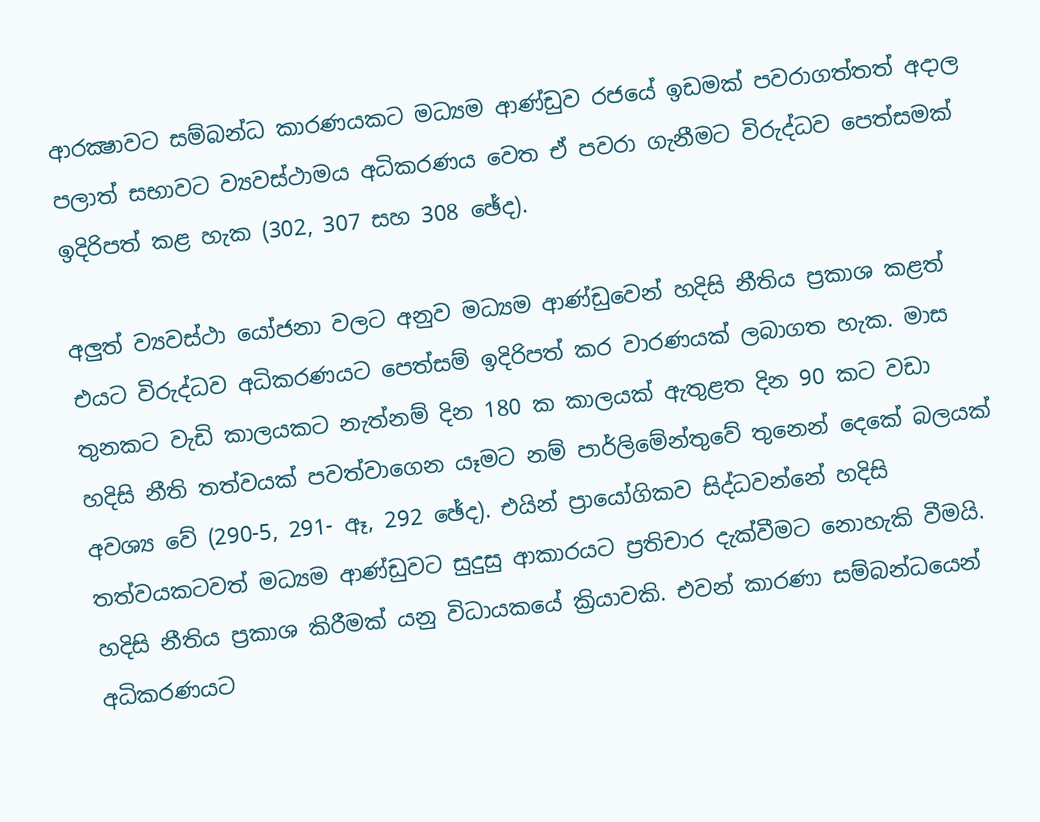ආරක්‍ෂාවට සම්බන්ධ කාරණයකට මධ්‍යම ආණ්ඩුව රජයේ ඉඩමක් පවරාගත්තත් අදාල පලාත් සභාවට ව්‍යවස්ථාමය අධිකරණය වෙත ඒ පවරා ගැනීමට විරුද්ධව පෙත්සමක් ඉදිරිපත් කළ හැක (302, 307 සහ 308 ඡේද).

අලුත් ව්‍යවස්ථා යෝජනා වලට අනුව මධ්‍යම ආණ්ඩුවෙන් හදිසි නීතිය ප්‍රකාශ කළත් එයට විරුද්ධව අධිකරණයට පෙත්සම් ඉදිරිපත් කර වාරණයක් ලබාගත හැක. මාස තුනකට වැඩි කාලයකට නැත්නම් දින 180 ක කාලයක් ඇතුළත දින 90 කට වඩා හදිසි නීති තත්වයක් පවත්වාගෙන යෑමට නම් පාර්ලිමේන්තුවේ තුනෙන් දෙකේ බලයක් අවශ්‍ය වේ (290-5, 291- ඈ, 292 ඡේද). එයින් ප්‍රායෝගිකව සිද්ධවන්නේ හදිසි තත්වයකටවත් මධ්‍යම ආණ්ඩුවට සුදුසු ආකාරයට ප්‍රතිචාර දැක්වීමට නොහැකි වීමයි. හදිසි නීතිය ප්‍රකාශ කිරීමක් යනු විධායකයේ ක්‍රියාවකි. එවන් කාරණා සම්බන්ධයෙන් අධිකරණයට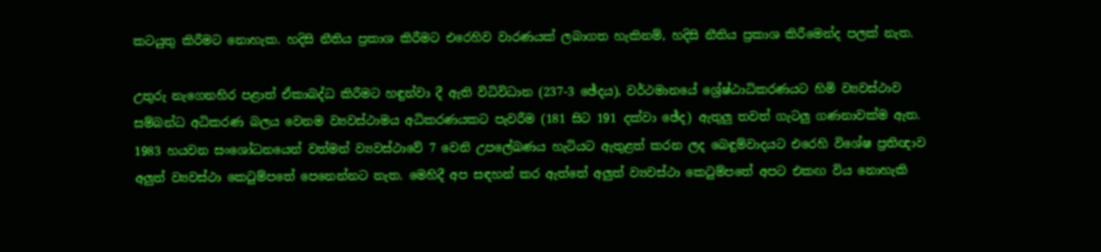කටයුතු කිරීමට නොහැක. හදිසි නීතිය ප්‍රකාශ කිරීමට එරෙහිව වාරණයක් ලබාගත හැකිනම්, හදිසි නීතිය ප්‍රකාශ කිරීමෙන්ද පලක් නැත.

උතුරු නැගෙනහිර පළාත් ඒකාබද්ධ කිරීමට හඳුන්වා දී ඇති විධිවිධාන (237-3 ඡේදය), වර්ථමානයේ ශ්‍රේෂ්ඨාධිකරණයට හිමි ව්‍යවස්ථාව සම්බන්ධ අධිකරණ බලය වෙනම ව්‍යවස්ථාමය අධිකරණයකට පැවරීම (181 සිට 191 දක්වා ඡේද) ඇතුලු තවත් ගැටලු ගණනාවක්ම ඇත. 1983 හයවන සංශෝධනයෙන් වත්මන් ව්‍යවස්ථාවේ 7 වෙනි උපලේඛණය හැටියට ඇතුළත් කරන ලද බෙඳුම්වාදයට එරෙහි විශේෂ ප්‍රතිඥාව අලුත් ව්‍යවස්ථා කෙටුම්පතේ පෙනෙන්නට නැත. මෙහිදී අප සඳහන් කර ඇත්තේ අලුත් ව්‍යවස්ථා කෙටුම්පතේ අපට එකඟ විය නොහැකි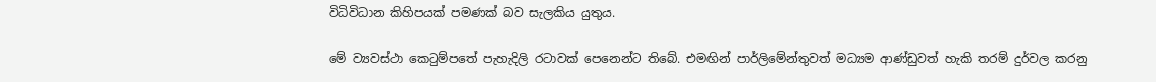විධිවිධාන කිහිපයක් පමණක් බව සැලකිය යුතුය.

මේ ව්‍යවස්ථා කෙටුම්පතේ පැහැදිලි රටාවක් පෙනෙන්ට තිබේ. එමඟින් පාර්ලිමේන්තුවත් මධ්‍යම ආණ්ඩුවත් හැකි තරම් දුර්වල කරනු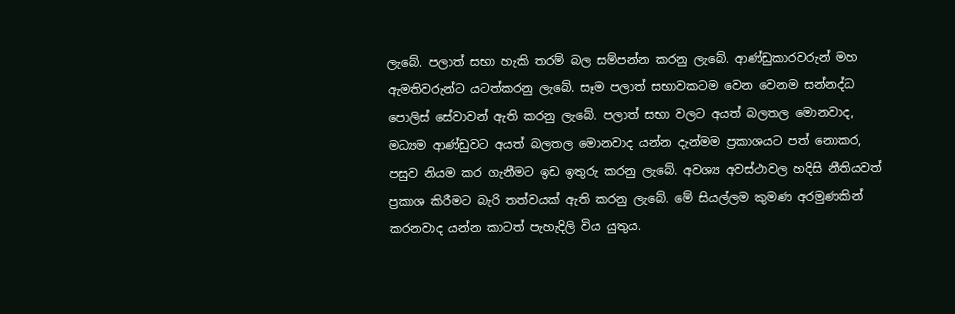ලැබේ. පලාත් සභා හැකි තරම් බල සම්පන්න කරනු ලැබේ. ආණ්ඩුකාරවරුන් මහ ඇමතිවරුන්ට යටත්කරනු ලැබේ. සෑම පලාත් සභාවකටම වෙන වෙනම සන්නද්ධ පොලිස් සේවාවන් ඇති කරනු ලැබේ. පලාත් සභා වලට අයත් බලතල මොනවාද, මධ්‍යම ආණ්ඩුවට අයත් බලතල මොනවාද යන්න දැන්මම ප්‍රකාශයට පත් නොකර, පසුව නියම කර ගැනීමට ඉඩ ඉතුරු කරනු ලැබේ. අවශ්‍ය අවස්ථාවල හදිසි නීතියවත් ප්‍රකාශ කිරීමට බැරි තත්වයක් ඇති කරනු ලැබේ. මේ සියල්ලම කුමණ අරමුණකින් කරනවාද යන්න කාටත් පැහැදිලි විය යුතුය.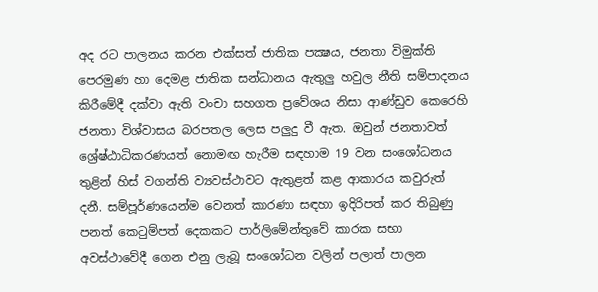අද රට පාලනය කරන එක්සත් ජාතික පක්‍ෂය, ජනතා විමුක්ති පෙරමුණ හා දෙමළ ජාතික සන්ධානය ඇතුලු හවුල නීති සම්පාදනය කිරීමේදී දක්වා ඇති වංචා සහගත ප්‍රවේශය නිසා ආණ්ඩුව කෙරෙහි ජනතා විශ්වාසය බරපතල ලෙස පලුදු වී ඇත. ඔවුන් ජනතාවත් ශ්‍රේෂ්ඨාධිකරණයත් නොමඟ හැරීම සඳහාම 19 වන සංශෝධනය තුළින් හිස් වගන්ති ව්‍යවස්ථාවට ඇතුළත් කළ ආකාරය කවුරුත් දනී. සම්පූර්ණයෙන්ම වෙනත් කාරණා සඳහා ඉදිරිපත් කර තිබුණු පනත් කෙටුම්පත් දෙකකට පාර්ලිමේන්තුවේ කාරක සභා අවස්ථාවේදී ගෙන එනු ලැබූ සංශෝධන වලින් පලාත් පාලන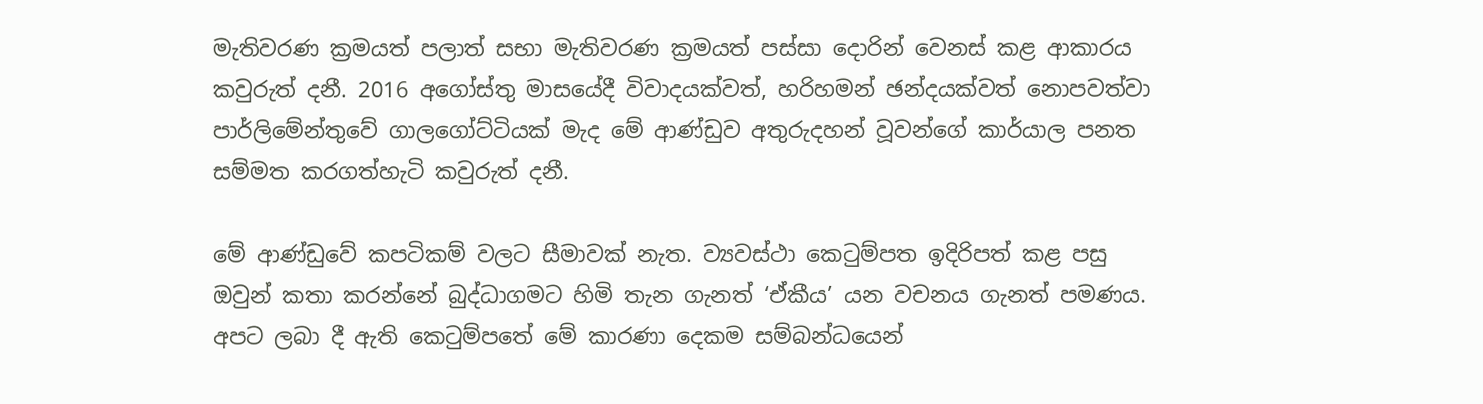මැතිවරණ ක්‍රමයත් පලාත් සභා මැතිවරණ ක්‍රමයත් පස්සා දොරින් වෙනස් කළ ආකාරය කවුරුත් දනී. 2016 අගෝස්තු මාසයේදී විවාදයක්වත්, හරිහමන් ඡන්දයක්වත් නොපවත්වා පාර්ලිමේන්තුවේ ගාලගෝට්ටියක් මැද මේ ආණ්ඩුව අතුරුදහන් වූවන්ගේ කාර්යාල පනත සම්මත කරගත්හැටි කවුරුත් දනී.

මේ ආණ්ඩුවේ කපටිකම් වලට සීමාවක් නැත. ව්‍යවස්ථා කෙටුම්පත ඉදිරිපත් කළ පසු ඔවුන් කතා කරන්නේ බුද්ධාගමට හිමි තැන ගැනත් ‘ඒකීය’ යන වචනය ගැනත් පමණය. අපට ලබා දී ඇති කෙටුම්පතේ මේ කාරණා දෙකම සම්බන්ධයෙන්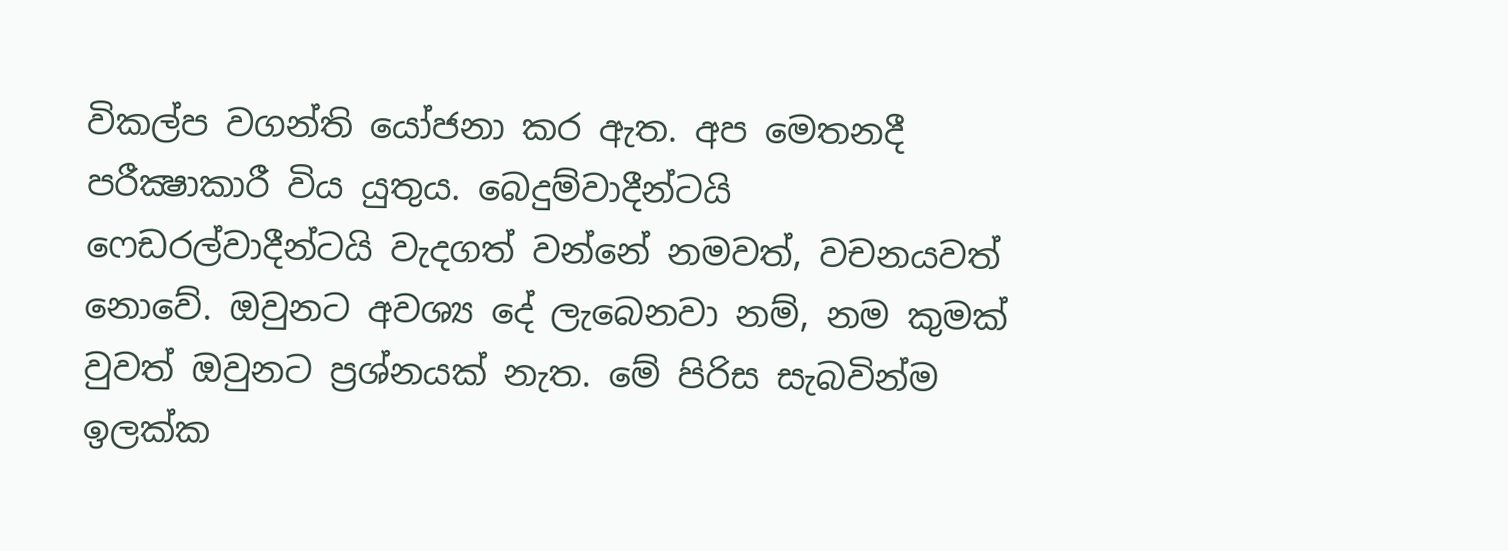විකල්ප වගන්ති යෝජනා කර ඇත. අප මෙතනදී පරීක්‍ෂාකාරී විය යුතුය. බෙදුම්වාදීන්ටයි ෆෙඩරල්වාදීන්ටයි වැදගත් වන්නේ නමවත්, වචනයවත් නොවේ. ඔවුනට අවශ්‍ය දේ ලැබෙනවා නම්, නම කුමක් වුවත් ඔවුනට ප්‍රශ්නයක් නැත. මේ පිරිස සැබවින්ම ඉලක්ක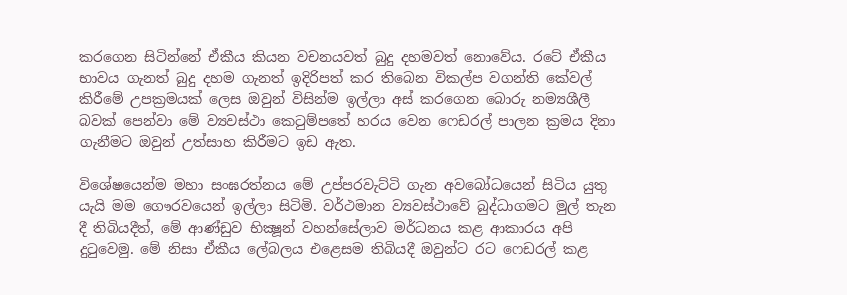කරගෙන සිටින්නේ ඒකීය කියන වචනයවත් බුදු දහමවත් නොවේය. රටේ ඒකීය භාවය ගැනත් බුදු දහම ගැනත් ඉදිරිපත් කර තිබෙන විකල්ප වගන්ති කේවල් කිරීමේ උපක්‍රමයක් ලෙස ඔවුන් විසින්ම ඉල්ලා අස් කරගෙන බොරු නම්‍යශීලී බවක් පෙන්වා මේ ව්‍යවස්ථා කෙටුම්පතේ හරය වෙන ෆෙඩරල් පාලන ක්‍රමය දිනා ගැනීමට ඔවුන් උත්සාහ කිරීමට ඉඩ ඇත.

විශේෂයෙන්ම මහා සංඝරත්නය මේ උප්පරවැට්ටි ගැන අවබෝධයෙන් සිටිය යුතු යැයි මම ගෞරවයෙන් ඉල්ලා සිටිමි. වර්ථමාන ව්‍යවස්ථාවේ බුද්ධාගමට මුල් තැන දී තිබියදීත්, මේ ආණ්ඩුව භික්‍ෂූන් වහන්සේලාව මර්ධනය කළ ආකාරය අපි දුටුවෙමු. මේ නිසා ඒකීය ලේබලය එළෙසම තිබියදී ඔවුන්ට රට ෆෙඩරල් කළ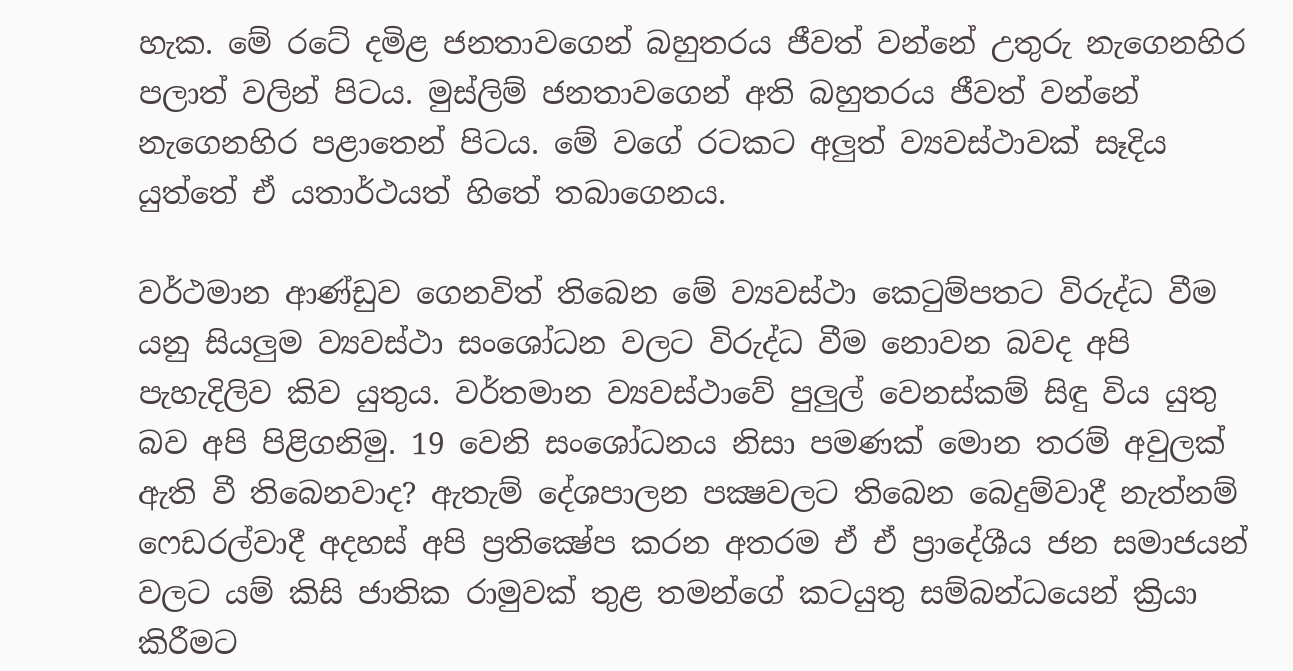හැක. මේ රටේ දමිළ ජනතාවගෙන් බහුතරය ජීවත් වන්නේ උතුරු නැගෙනහිර පලාත් වලින් පිටය. මුස්ලිම් ජනතාවගෙන් අති බහුතරය ජීවත් වන්නේ නැගෙනහිර පළාතෙන් පිටය. මේ වගේ රටකට අලුත් ව්‍යවස්ථාවක් සෑදිය යුත්තේ ඒ යතාර්ථයත් හිතේ තබාගෙනය.

වර්ථමාන ආණ්ඩුව ගෙනවිත් තිබෙන මේ ව්‍යවස්ථා කෙටුම්පතට විරුද්ධ වීම යනු සියලුම ව්‍යවස්ථා සංශෝධන වලට විරුද්ධ වීම නොවන බවද අපි පැහැදිලිව කිව යුතුය. වර්තමාන ව්‍යවස්ථාවේ පුලුල් වෙනස්කම් සිඳු විය යුතු බව අපි පිළිගනිමු. 19 වෙනි සංශෝධනය නිසා පමණක් මොන තරම් අවුලක් ඇති වී තිබෙනවාද? ඇතැම් දේශපාලන පක්‍ෂවලට තිබෙන බෙදුම්වාදී නැත්නම් ෆෙඩරල්වාදී අදහස් අපි ප්‍රතික්‍ෂේප කරන අතරම ඒ ඒ ප්‍රාදේශීය ජන සමාජයන් වලට යම් කිසි ජාතික රාමුවක් තුළ තමන්ගේ කටයුතු සම්බන්ධයෙන් ක්‍රියා කිරීමට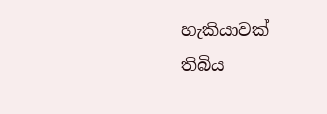හැකියාවක් තිබිය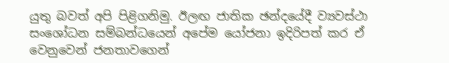යුතු බවත් අපි පිළිගනිමු. ඊලඟ ජාතික ඡන්දයේදී ව්‍යවස්ථා සංශෝධන සම්බන්ධයෙන් අපේම යෝජනා ඉදිරිපත් කර ඒ වෙනුවෙන් ජනතාවගෙන්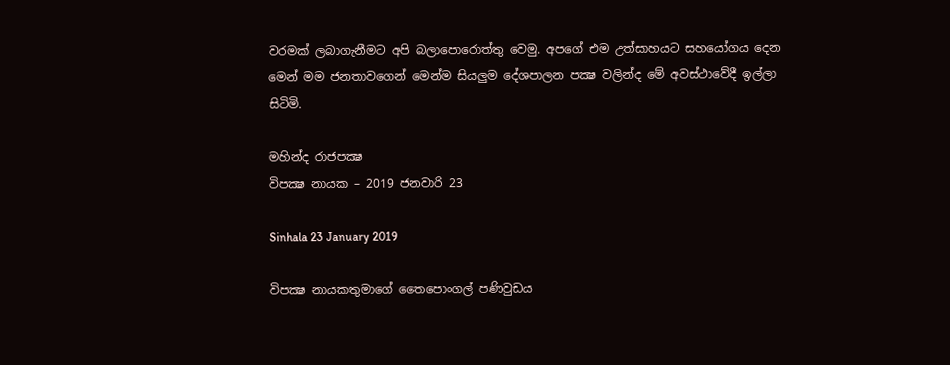වරමක් ලබාගැනීමට අපි බලාපොරොත්තු වෙමු. අපගේ එම උත්සාහයට සහයෝගය දෙන මෙන් මම ජනතාවගෙන් මෙන්ම සියලුම දේශපාලන පක්‍ෂ වලින්ද මේ අවස්ථාවේදී ඉල්ලා සිටිමි.

මහින්ද රාජපක්‍ෂ
විපක්‍ෂ නායක – 2019 ජනවාරි 23

Sinhala 23 January 2019

විපක්‍ෂ නායකතුමාගේ තෛපොංගල් පණිවුඩය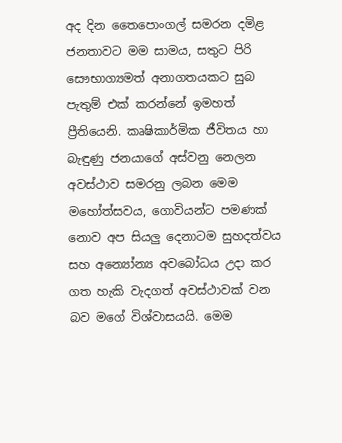අද දින තෛපොංගල් සමරන දමිළ ජනතාවට මම සාමය, සතුට පිරි සෞභාග්‍යමත් අනාගතයකට සුබ පැතුම් එක් කරන්නේ ඉමහත් ප්‍රීතියෙනි. කෘෂිකාර්මික ජීවිතය හා බැඳුණු ජනයාගේ අස්වනු නෙලන අවස්ථාව සමරනු ලබන මෙම මහෝත්සවය, ගොවියන්ට පමණක් නොව අප සියලු දෙනාටම සුහදත්වය සහ අන්‍යෝන්‍ය අවබෝධය උදා කර ගත හැකි වැදගත් අවස්ථාවක් වන බව මගේ විශ්වාසයයි. මෙම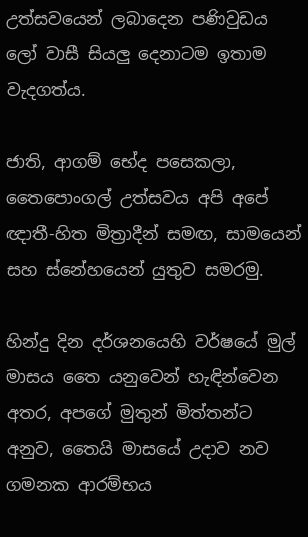උත්සවයෙන් ලබාදෙන පණිවුඩය ලෝ වාසී සියලු දෙනාටම ඉතාම වැදගත්ය.

ජාති, ආගම් භේද පසෙකලා, තෛපොංගල් උත්සවය අපි අපේ ඥාතී-හිත මිත්‍රාදීන් සමඟ, සාමයෙන් සහ ස්නේහයෙන් යුතුව සමරමු.

හින්දු දින දර්ශනයෙහි වර්ෂයේ මුල් මාසය තෛ යනුවෙන් හැඳින්වෙන අතර, අපගේ මුතුන් මිත්තන්ට අනුව, තෛයි මාසයේ උදාව නව ගමනක ආරම්භය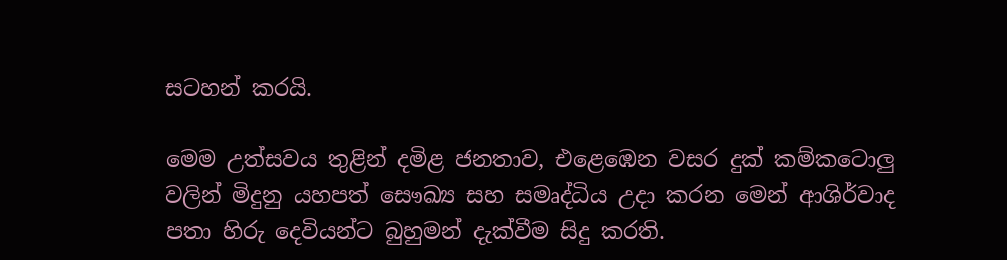සටහන් කරයි.

මෙම උත්සවය තුළින් දමිළ ජනතාව, එළෙඹෙන වසර දුක් කම්කටොලු වලින් මිදුනු යහපත් සෞඛ්‍ය සහ සමෘද්ධිය උදා කරන මෙන් ආශිර්වාද පතා හිරු දෙවියන්ට බුහුමන් දැක්වීම සිදු කරති.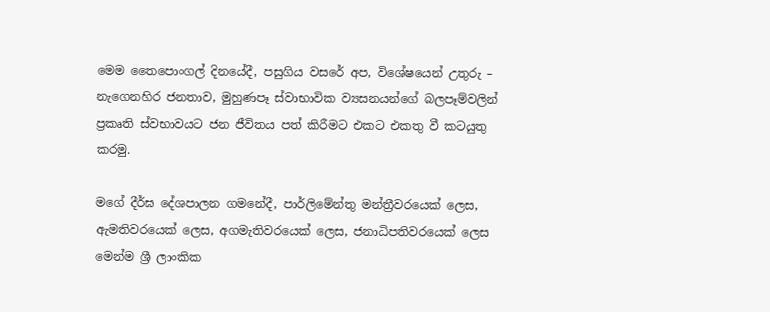මෙම තෛපොංගල් දිනයේදී, පසුගිය වසරේ අප, විශේෂයෙන් උතුරු – නැගෙනහිර ජනතාව, මුහුණපෑ ස්වාභාවික ව්‍යසනයන්ගේ බලපෑම්වලින් ප්‍රකෘති ස්වභාවයට ජන ජීවිතය පත් කිරීමට එකට එකතු වී කටයුතු කරමු.

මගේ දීර්ඝ දේශපාලන ගමනේදී, පාර්ලිමේන්තු මන්ත්‍රීවරයෙක් ලෙස, ඇමතිවරයෙක් ලෙස, අගමැතිවරයෙක් ලෙස, ජනාධිපතිවරයෙක් ලෙස මෙන්ම ශ්‍රී ලාංකික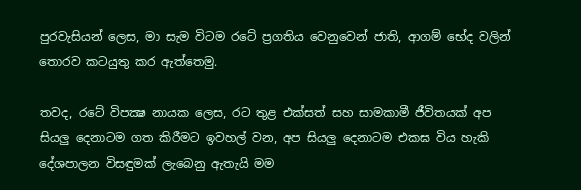පුරවැසියන් ලෙස, මා සැම විටම රටේ ප්‍රගතිය වෙනුවෙන් ජාති, ආගම් භේද වලින් තොරව කටයුතු කර ඇත්තෙමු.

තවද, රටේ විපක්‍ෂ නායක ලෙස, රට තුළ එක්සත් සහ සාමකාමී ජීවිතයක් අප සියලු දෙනාටම ගත කිරීමට ඉවහල් වන, අප සියලු දෙනාටම එකඝ විය හැකි දේශපාලන විසඳුමක් ලැබෙනු ඇතැයි මම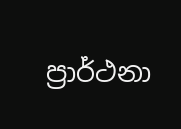ප්‍රාර්ථනා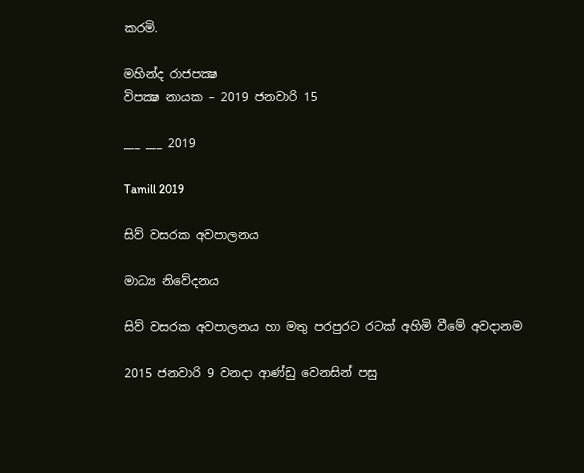කරමි.

මහින්ද රාජපක්‍ෂ
විපක්‍ෂ නායක – 2019 ජනවාරි 15

___ ___ 2019

Tamill 2019

සිව් වසරක අවපාලනය

මාධ්‍ය නිවේදනය

සිව් වසරක අවපාලනය හා මතු පරපුරට රටක් අහිමි වීමේ අවදානම

2015 ජනවාරි 9 වනදා ආණ්ඩු වෙනසින් පසු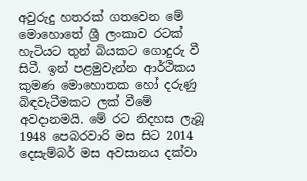අවුරුදු හතරක් ගතවෙන මේ මොහොතේ ශ්‍රී ලංකාව රටක් හැටියට තුන් බියකට ගොදුරු වී සිටී. ඉන් පළමුවැන්න ආර්ථිකය කුමණ මොහොතක හෝ දරුණු බිඳවැටීමකට ලක් වීමේ අවදානමයි. මේ රට නිදහස ලැබූ 1948 පෙබරවාරි මස සිට 2014 දෙසැම්බර් මස අවසානය දක්වා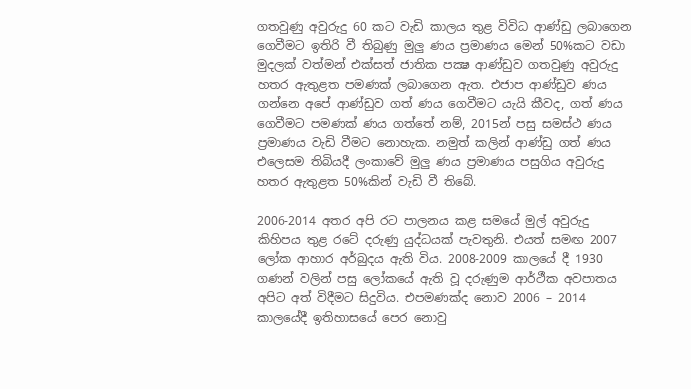ගතවුණු අවුරුදු 60 කට වැඩි කාලය තුළ විවිධ ආණ්ඩු ලබාගෙන ගෙවීමට ඉතිරි වී තිබුණු මුලු ණය ප්‍රමාණය මෙන් 50%කට වඩා මුදලක් වත්මන් එක්සත් ජාතික පක්‍ෂ ආණ්ඩුව ගතවුණු අවුරුදු හතර ඇතුළත පමණක් ලබාගෙන ඇත. එජාප ආණ්ඩුව ණය ගන්නෙ අපේ ආණ්ඩුව ගත් ණය ගෙවීමට යැයි කීවද, ගත් ණය ගෙවීමට පමණක් ණය ගත්තේ නම්, 2015න් පසු සමස්ථ ණය ප්‍රමාණය වැඩි වීමට නොහැක. නමුත් කලින් ආණ්ඩු ගත් ණය එලෙසම තිබියදී ලංකාවේ මුලු ණය ප්‍රමාණය පසුගිය අවුරුදු හතර ඇතුළත 50%කින් වැඩි වී තිබේ.

2006-2014 අතර අපි රට පාලනය කළ සමයේ මුල් අවුරුදු කිහිපය තුළ රටේ දරුණු යුද්ධයක් පැවතුනි. එයත් සමඟ 2007 ලෝක ආහාර අර්බුදය ඇති විය. 2008-2009 කාලයේ දී 1930 ගණන් වලින් පසු ලෝකයේ ඇති වූ දරුණුම ආර්ථීක අවපාතය අපිට අත් විදීමට සිදුවිය. එපමණක්ද නොව 2006 – 2014 කාලයේදී ඉතිහාසයේ පෙර නොවු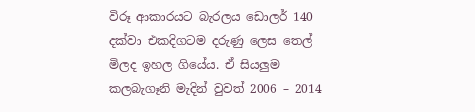විරූ ආකාරයට බැරලය ඩොලර් 140 දක්වා එකදිගටම දරුණු ලෙස තෙල් මිලද ඉහල ගියේය. ඒ සියලුම කලබැගෑනි මැදින් වුවත් 2006 – 2014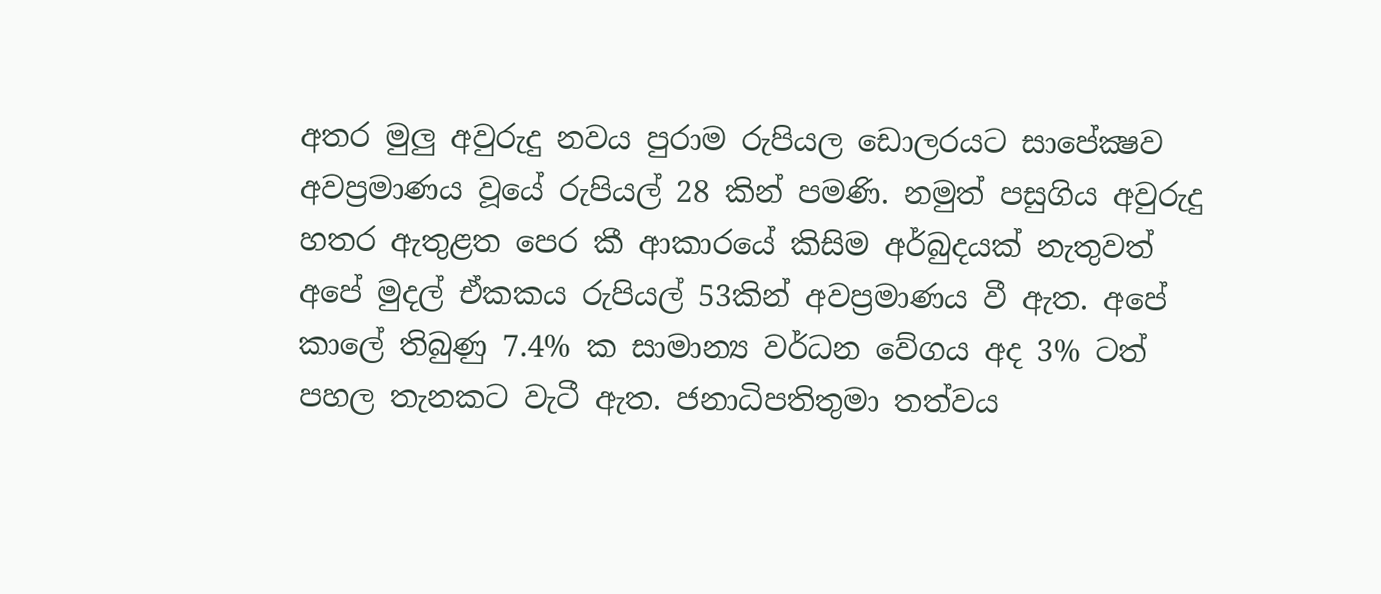අතර මුලු අවුරුදු නවය පුරාම රුපියල ඩොලරයට සාපේක්‍ෂව අවප්‍රමාණය වූයේ රුපියල් 28 කින් පමණි. නමුත් පසුගිය අවුරුදු හතර ඇතුළත පෙර කී ආකාරයේ කිසිම අර්බුදයක් නැතුවත් අපේ මුදල් ඒකකය රුපියල් 53කින් අවප්‍රමාණය වී ඇත. අපේ කාලේ තිබුණු 7.4% ක සාමාන්‍ය වර්ධන වේගය අද 3% ටත් පහල තැනකට වැටී ඇත. ජනාධිපතිතුමා තත්වය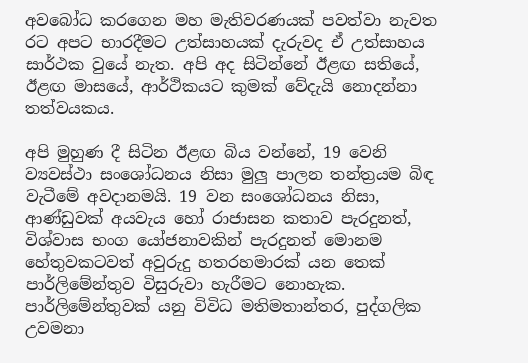අවබෝධ කරගෙන මහ මැතිවරණයක් පවත්වා නැවත රට අපට භාරදීමට උත්සාහයක් දැරුවද ඒ උත්සාහය සාර්ථක වුයේ නැත. අපි අද සිටින්නේ ඊළඟ සතියේ, ඊළඟ මාසයේ, ආර්ථිකයට කුමක් වේදැයි නොදන්නා තත්වයකය.

අපි මුහුණ දී සිටින ඊළඟ බිය වන්නේ, 19 වෙනි ව්‍යවස්ථා සංශෝධනය නිසා මුලු පාලන තන්ත්‍රයම බිඳ වැටීමේ අවදානමයි. 19 වන සංශෝධනය නිසා, ආණ්ඩුවක් අයවැය හෝ රාජාසන කතාව පැරදුනත්, විශ්වාස භංග යෝජනාවකින් පැරදුනත් මොනම හේතුවකටවත් අවුරුදු හතරහමාරක් යන තෙක් පාර්ලිමේන්තුව විසුරුවා හැරීමට නොහැක. පාර්ලිමේන්තුවක් යනු විවිධ මතිමතාන්තර, පුද්ගලික උවමනා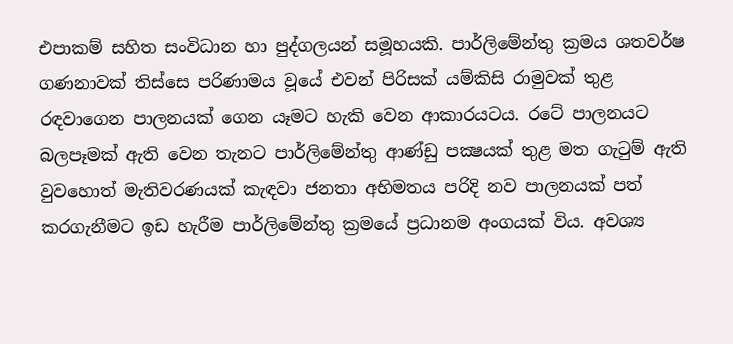එපාකම් සහිත සංවිධාන හා පුද්ගලයන් සමූහයකි. පාර්ලිමේන්තු ක්‍රමය ශතවර්ෂ ගණනාවක් තිස්සෙ පරිණාමය වූයේ එවන් පිරිසක් යම්කිසි රාමුවක් තුළ රඳවාගෙන පාලනයක් ගෙන යෑමට හැකි වෙන ආකාරයටය. රටේ පාලනයට බලපෑමක් ඇති වෙන තැනට පාර්ලිමේන්තු ආණ්ඩු පක්‍ෂයක් තුළ මත ගැටුම් ඇති වුවහොත් මැතිවරණයක් කැඳවා ජනතා අභිමතය පරිදි නව පාලනයක් පත් කරගැනීමට ඉඩ හැරීම පාර්ලිමේන්තු ක්‍රමයේ ප්‍රධානම අංගයක් විය. අවශ්‍ය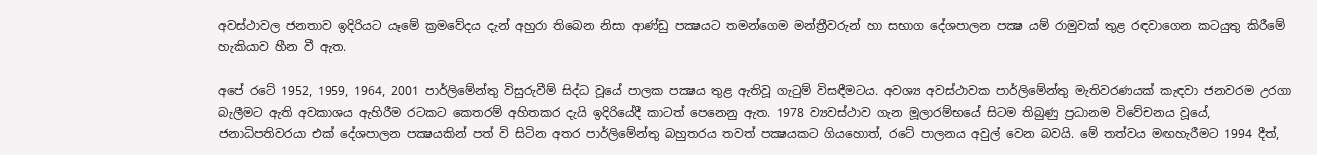අවස්ථාවල ජනතාව ඉදිරියට යෑමේ ක්‍රමවේදය දැන් අහුරා තිබෙන නිසා ආණ්ඩු පක්‍ෂයට තමන්ගෙම මන්ත්‍රීවරුන් හා සභාග දේශපාලන පක්‍ෂ යම් රාමුවක් තුළ රඳවාගෙන කටයුතු කිරීමේ හැකියාව හීන වී ඇත.

අපේ රටේ 1952, 1959, 1964, 2001 පාර්ලිමේන්තු විසුරුවීම් සිද්ධ වූයේ පාලක පක්‍ෂය තුළ ඇතිවූ ගැටුම් විසඳීමටය. අවශ්‍ය අවස්ථාවක පාර්ලිමේන්තු මැතිවරණයක් කැඳවා ජනවරම උරගා බැලීමට ඇති අවකාශය ඇහිරීම රටකට කෙතරම් අහිතකර දැයි ඉදිරියේදී කාටත් පෙනෙනු ඇත. 1978 ව්‍යවස්ථාව ගැන මූලාරම්භයේ සිටම තිබුණු ප්‍රධානම විවේචනය වූයේ, ජනාධිපතිවරයා එක් දේශපාලන පක්‍ෂයකින් පත් වි සිටින අතර පාර්ලිමේන්තු බහුතරය තවත් පක්‍ෂයකට ගියහොත්, රටේ පාලනය අවුල් වෙන බවයි. මේ තත්වය මඟහැරීමට 1994 දීත්,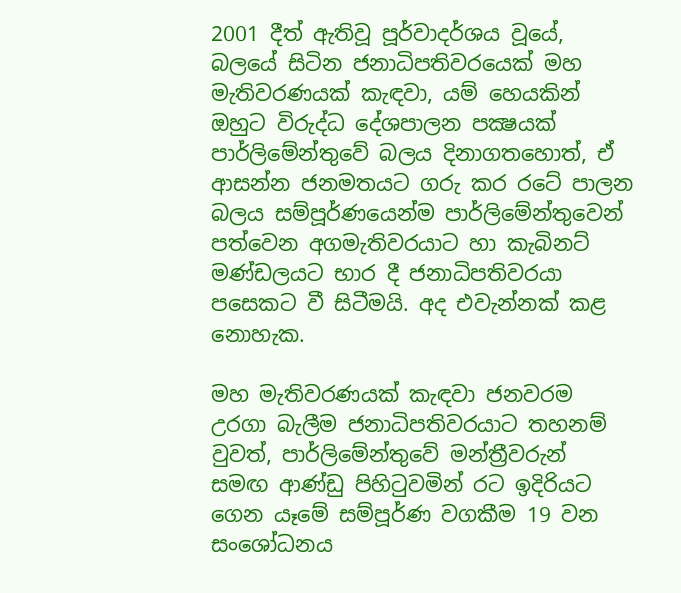2001 දීත් ඇතිවූ පූර්වාදර්ශය වූයේ, බලයේ සිටින ජනාධිපතිවරයෙක් මහ මැතිවරණයක් කැඳවා, යම් හෙයකින් ඔහුට විරුද්ධ දේශපාලන පක්‍ෂයක් පාර්ලිමේන්තුවේ බලය දිනාගතහොත්, ඒ ආසන්න ජනමතයට ගරු කර රටේ පාලන බලය සම්පූර්ණයෙන්ම පාර්ලිමේන්තුවෙන් පත්වෙන අගමැතිවරයාට හා කැබිනට් මණ්ඩලයට භාර දී ජනාධිපතිවරයා පසෙකට වී සිටීමයි. අද එවැන්නක් කළ නොහැක.

මහ මැතිවරණයක් කැඳවා ජනවරම උරගා බැලීම ජනාධිපතිවරයාට තහනම් වුවත්, පාර්ලිමේන්තුවේ මන්ත්‍රීවරුන් සමඟ ආණ්ඩු පිහිටුවමින් රට ඉදිරියට ගෙන යෑමේ සම්පූර්ණ වගකීම 19 වන සංශෝධනය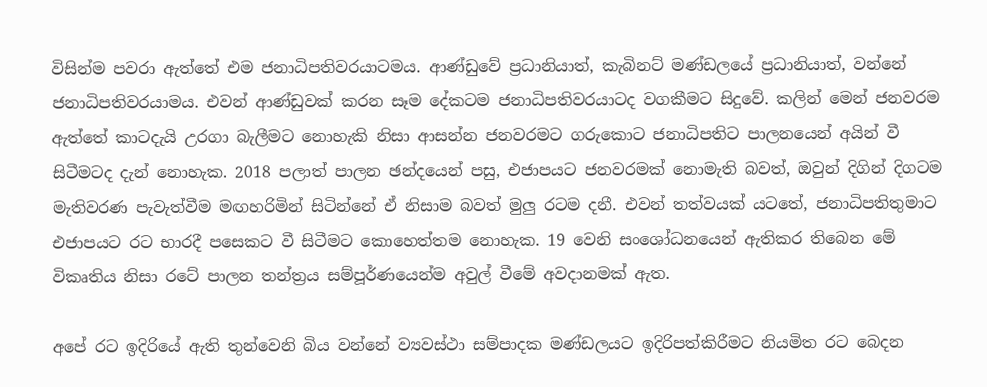විසින්ම පවරා ඇත්තේ එම ජනාධිපතිවරයාටමය. ආණ්ඩුවේ ප්‍රධානියාත්, කැබිනට් මණ්ඩලයේ ප්‍රධානියාත්, වන්නේ ජනාධිපතිවරයාමය. එවන් ආණ්ඩුවක් කරන සෑම දේකටම ජනාධිපතිවරයාටද වගකීමට සිදුවේ. කලින් මෙන් ජනවරම ඇත්තේ කාටදැයි උරගා බැලීමට නොහැකි නිසා ආසන්න ජනවරමට ගරුකොට ජනාධිපතිට පාලනයෙන් අයින් වී සිටීමටද දැන් නොහැක. 2018 පලාත් පාලන ඡන්දයෙන් පසු, එජාපයට ජනවරමක් නොමැති බවත්, ඔවුන් දිගින් දිගටම මැතිවරණ පැවැත්වීම මඟහරිමින් සිටින්නේ ඒ නිසාම බවත් මුලු රටම දනී. එවන් තත්වයක් යටතේ, ජනාධිපතිතුමාට එජාපයට රට භාරදී පසෙකට වී සිටීමට කොහෙත්තම නොහැක. 19 වෙනි සංශෝධනයෙන් ඇතිකර තිබෙන මේ විකෘතිය නිසා රටේ පාලන තන්ත්‍රය සම්පූර්ණයෙන්ම අවුල් වීමේ අවදානමක් ඇත.

අපේ රට ඉදිරියේ ඇති තුන්වෙනි බිය වන්නේ ව්‍යවස්ථා සම්පාදක මණ්ඩලයට ඉදිරිපත්කිරීමට නියමිත රට බෙදන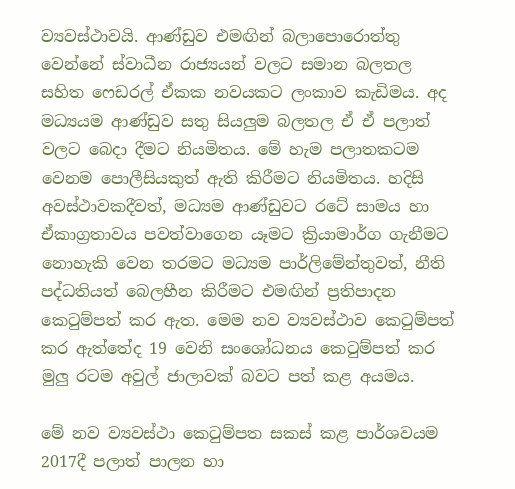ව්‍යවස්ථාවයි. ආණ්ඩුව එමඟින් බලාපොරොත්තු වෙන්නේ ස්වාධීන රාජ්‍යයන් වලට සමාන බලතල සහිත ෆෙඩරල් ඒකක නවයකට ලංකාව කැඩිමය. අද මධ්‍යයම ආණ්ඩුව සතු සියලුම බලතල ඒ ඒ පලාත් වලට බෙදා දීමට නියමිතය. මේ හැම පලාතකටම වෙනම පොලීසියකුත් ඇති කිරීමට නියමිතය. හදිසි අවස්ථාවකදීවත්, මධ්‍යම ආණ්ඩුවට රටේ සාමය හා ඒකාග්‍රතාවය පවත්වාගෙන යෑමට ක්‍රියාමාර්ග ගැනීමට නොහැකි වෙන තරමට මධ්‍යම පාර්ලිමේන්තුවත්, නීති පද්ධතියත් බෙලහීන කිරීමට එමඟින් ප්‍රතිපාදන කෙටුම්පත් කර ඇත. මෙම නව ව්‍යවස්ථාව කෙටුම්පත් කර ඇත්තේද 19 වෙනි සංශෝධනය කෙටුම්පත් කර මුලු රටම අවුල් ජාලාවක් බවට පත් කළ අයමය.

මේ නව ව්‍යවස්ථා කෙටුම්පත සකස් කළ පාර්ශවයම 2017දී පලාත් පාලන හා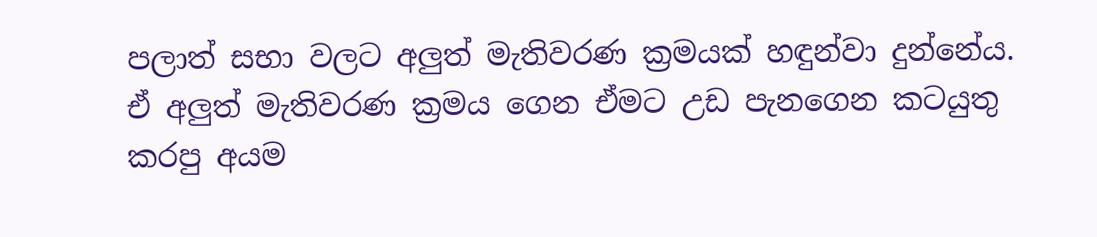පලාත් සභා වලට අලුත් මැතිවරණ ක්‍රමයක් හඳුන්වා දුන්නේය. ඒ අලුත් මැතිවරණ ක්‍රමය ගෙන ඒමට උඩ පැනගෙන කටයුතු කරපු අයම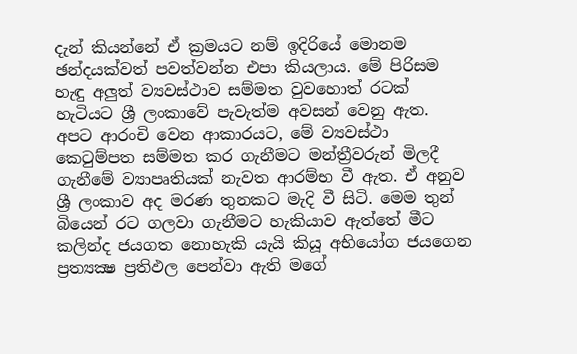දැන් කියන්නේ ඒ ක්‍රමයට නම් ඉදිරියේ මොනම ඡන්දයක්වත් පවත්වන්න එපා කියලාය. මේ පිරිසම හැඳු අලුත් ව්‍යවස්ථාව සම්මත වුවහොත් රටක් හැටියට ශ්‍රී ලංකාවේ පැවැත්ම අවසන් වෙනු ඇත. අපට ආරංචි වෙන ආකාරයට, මේ ව්‍යවස්ථා කෙටුම්පත සම්මත කර ගැනීමට මන්ත්‍රීවරුන් මිලදී ගැනීමේ ව්‍යාපෘතියක් නැවත ආරම්භ වී ඇත. ඒ අනුව ශ්‍රී ලංකාව අද මරණ තුනකට මැදි වී සිටි. මෙම තුන් බියෙන් රට ගලවා ගැනීමට හැකියාව ඇත්තේ මීට කලින්ද ජයගත නොහැකි යැයි කියූ අභියෝග ජයගෙන ප්‍රත්‍යක්‍ෂ ප්‍රතිඵල පෙන්වා ඇති මගේ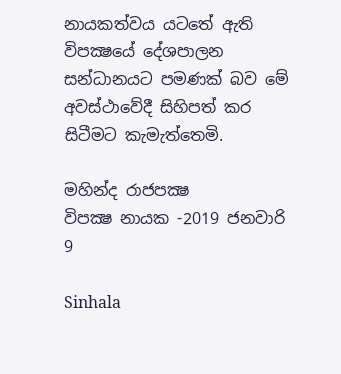නායකත්වය යටතේ ඇති විපක්‍ෂයේ දේශපාලන සන්ධානයට පමණක් බව මේ අවස්ථාවේදී සිහිපත් කර සිටීමට කැමැත්තෙමි.

මහින්ද රාජපක්‍ෂ
විපක්‍ෂ නායක -2019 ජනවාරි 9

Sinhala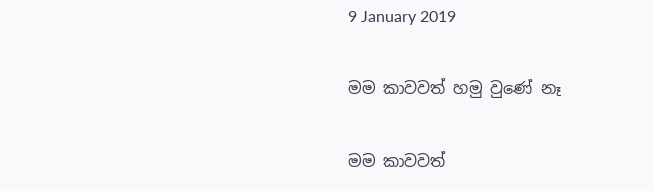9 January 2019

මම කාවවත් හමු වුණේ නෑ

මම කාවවත්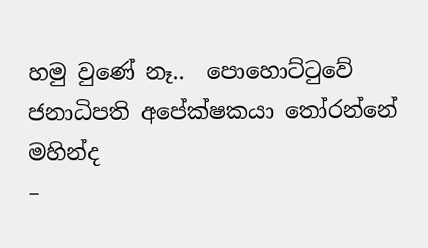හමු වුණේ නෑ..  පොහොට්ටුවේ ජනාධිපති අපේක්ෂකයා තෝරන්නේ මහින්ද
–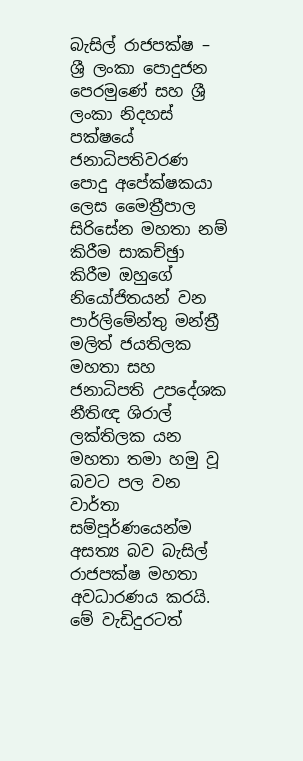බැසිල් රාජපක්ෂ –
ශ්‍රී ලංකා පොදුජන පෙරමුණේ සහ ශ්‍රී ලංකා නිදහස් පක්ෂයේ ජනාධිපතිවරණ පොදු අපේක්ෂකයා ලෙස මෛත්‍රීපාල සිරිසේන මහතා නම් කිරීම සාකච්ඡුා කිරීම ඔහුගේ නියෝජිතයන් වන පාර්ලිමේන්තු මන්ත්‍රී මලිත් ජයතිලක මහතා සහ ජනාධිපති උපදේශක නීතිඥ ශිරාල් ලක්තිලක යන මහතා තමා හමු වූ බවට පල වන වාර්තා සම්පූර්ණයෙන්ම අසත්‍ය බව බැසිල් රාජපක්ෂ මහතා අවධාරණය කරයි.
මේ වැඩිදුරටත්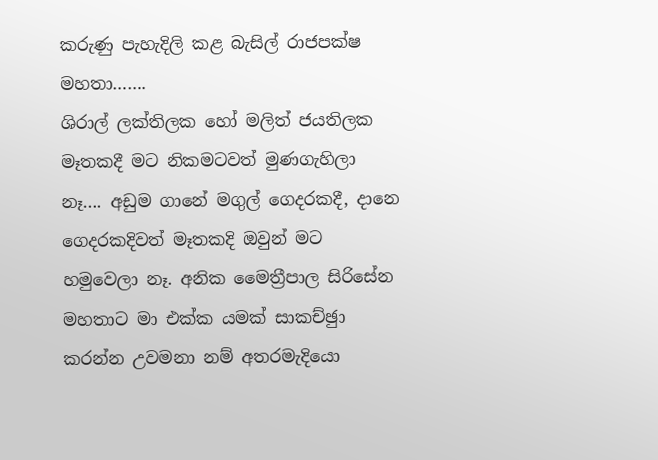කරුණු පැහැදිලි කළ බැසිල් රාජපක්ෂ මහතා…….
ශිරාල් ලක්තිලක හෝ මලිත් ජයතිලක මෑතකදී මට නිකමටවත් මුණගැහිලා නෑ…. අඩුම ගානේ මගුල් ගෙදරකදී, දානෙ ගෙදරකදිවත් මෑතකදි ඔවුන් මට හමුවෙලා නෑ. අනික මෛත්‍රීපාල සිරිසේන මහතාට මා එක්ක යමක් සාකච්ඡුා කරන්න උවමනා නම් අතරමැදියො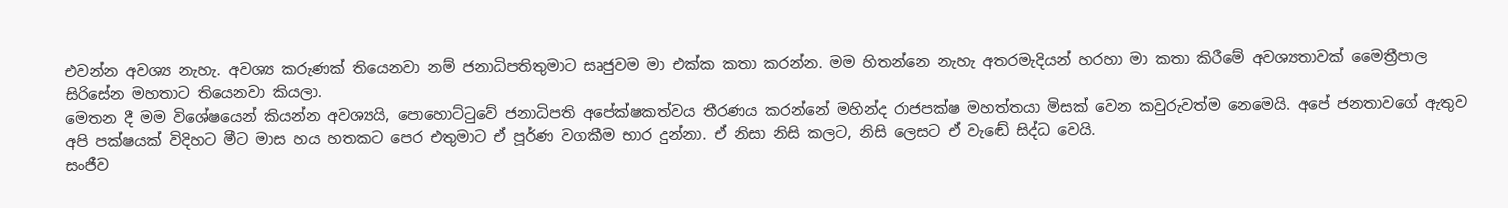එවන්න අවශ්‍ය නැහැ. අවශ්‍ය කරුණක් තියෙනවා නම් ජනාධිපතිතුමාට සෘජුවම මා එක්ක කතා කරන්න. මම හිතන්නෙ නැහැ අතරමැදියන් හරහා මා කතා කිරීමේ අවශ්‍යතාවක් මෛත්‍රීපාල සිරිසේන මහතාට තියෙනවා කියලා.
මෙතන දී මම විශේෂයෙන් කියන්න අවශ්‍යයි, පොහොට්ටුවේ ජනාධිපති අපේක්ෂකත්වය තීරණය කරන්නේ මහින්ද රාජපක්ෂ මහත්තයා මිසක් වෙන කවුරුවත්ම නෙමෙයි. අපේ ජනතාවගේ ඇතුව අපි පක්ෂයක් විදිහට මීට මාස හය හතකට පෙර එතුමාට ඒ පූර්ණ වගකීම භාර දුන්නා. ඒ නිසා නිසි කලට, නිසි ලෙසට ඒ වැඬේ සිද්ධ වෙයි.
සංජීව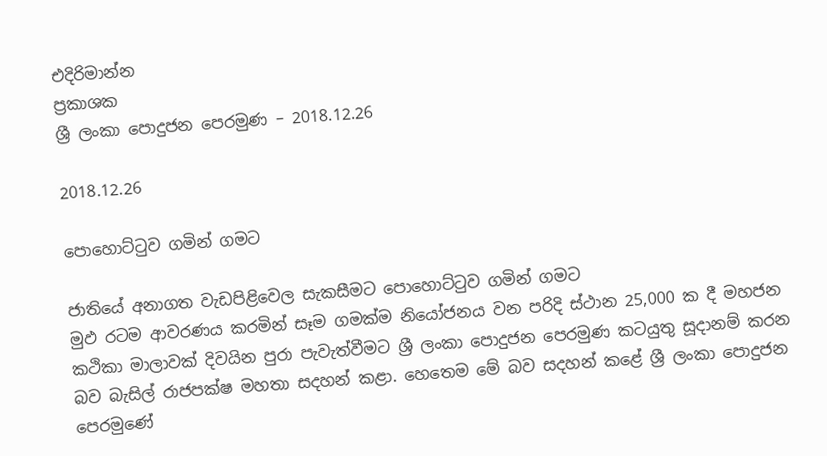එදිරිමාන්න
ප්‍රකාශක
ශ්‍රී ලංකා පොදුජන පෙරමුණ – 2018.12.26

2018.12.26

පොහොට්ටුව ගමින් ගමට

ජාතියේ අනාගත වැඩපිළිවෙල සැකසීමට පොහොට්ටුව ගමින් ගමට
මුඵ රටම ආවරණය කරමින් සෑම ගමක්ම නියෝජනය වන පරිදි ස්ථාන 25,000 ක දී මහජන කථිකා මාලාවක් දිවයින පුරා පැවැත්වීමට ශ්‍රී ලංකා පොදුජන පෙරමුණ කටයුතු සූදානම් කරන බව බැසිල් රාජපක්ෂ මහතා සදහන් කළා. හෙතෙම මේ බව සදහන් කළේ ශ්‍රී ලංකා පොදුජන පෙරමුණේ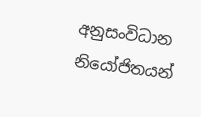අනුසංවිධාන නියෝජිතයන්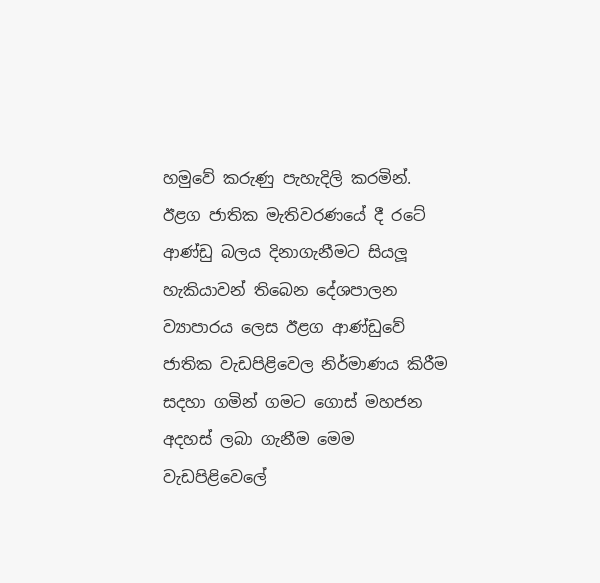හමුවේ කරුණු පැහැදිලි කරමින්. ඊළග ජාතික මැතිවරණයේ දී රටේ ආණ්ඩු බලය දිනාගැනීමට සියලූ හැකියාවන් තිබෙන දේශපාලන ව්‍යාපාරය ලෙස ඊළග ආණ්ඩුවේ ජාතික වැඩපිළිවෙල නිර්මාණය කිරීම සදහා ගමින් ගමට ගොස් මහජන අදහස් ලබා ගැනීම මෙම වැඩපිළිවෙලේ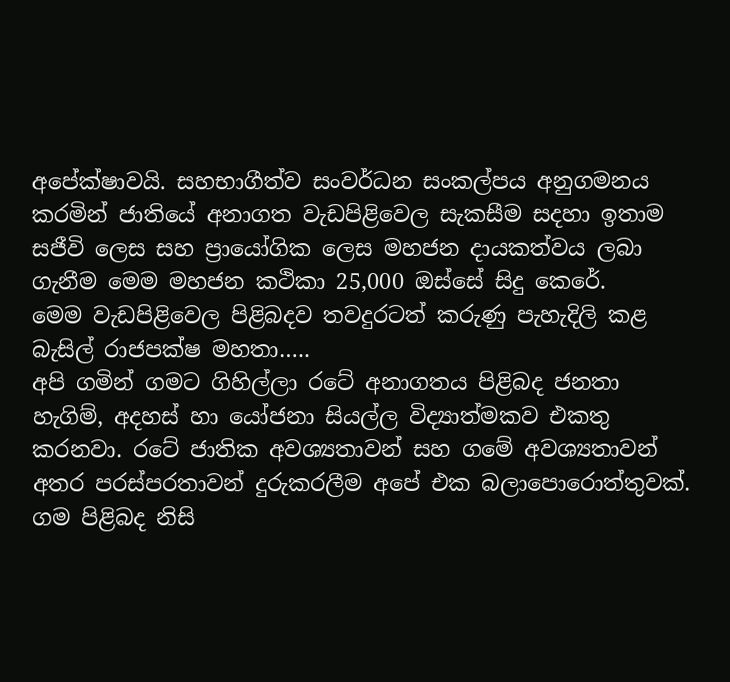අපේක්ෂාවයි. සහභාගීත්ව සංවර්ධන සංකල්පය අනුගමනය කරමින් ජාතියේ අනාගත වැඩපිළිවෙල සැකසීම සදහා ඉතාම සජීවි ලෙස සහ ප්‍රායෝගික ලෙස මහජන දායකත්වය ලබා ගැනීම මෙම මහජන කථිකා 25,000 ඔස්සේ සිදු කෙරේ.
මෙම වැඩපිළිවෙල පිළිබදව තවදුරටත් කරුණු පැහැදිලි කළ බැසිල් රාජපක්ෂ මහතා…..
අපි ගමින් ගමට ගිහිල්ලා රටේ අනාගතය පිළිබද ජනතා හැගිම්, අදහස් හා යෝජනා සියල්ල විද්‍යාත්මකව එකතු කරනවා. රටේ ජාතික අවශ්‍යතාවන් සහ ගමේ අවශ්‍යතාවන් අතර පරස්පරතාවන් දුරුකරලීම අපේ එක බලාපොරොත්තුවක්. ගම පිළිබද නිසි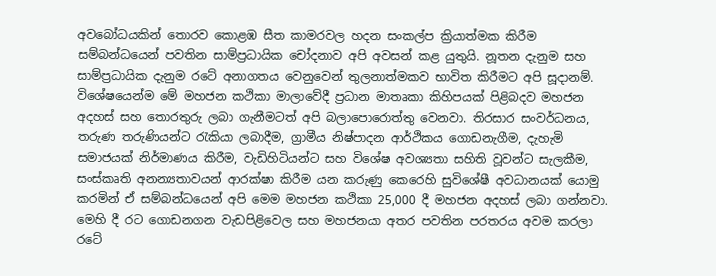අවබෝධයකින් තොරව කොළඹ සීත කාමරවල හදන සංකල්ප ක්‍රියාත්මක කිරීම සම්බන්ධයෙන් පවතින සාම්ප්‍රධායික චෝදනාව අපි අවසන් කළ යුතුයි. නූතන දැනුම සහ සාම්ප්‍රධායික දැනුම රටේ අනාගතය වෙනුවෙන් තුලනාත්මකව භාවිත කිරීමට අපි සූදානම්. විශේෂයෙන්ම මේ මහජන කථිකා මාලාවේදී ප්‍රධාන මාතෘකා කිහිපයක් පිළිබදව මහජන අදහස් සහ තොරතුරු ලබා ගැනීමටත් අපි බලාපොරොත්තු වෙනවා. තිරසාර සංවර්ධනය, තරුණ තරුණියන්ට රැකියා ලබාදීම, ග්‍රාමීය නිෂ්පාදන ආර්ථිකය ගොඩනැගීම, දැහැමි සමාජයක් නිර්මාණය කිරීම, වැඩිහිටියන්ට සහ විශේෂ අවශ්‍යතා සහිති වූවන්ට සැලකීම, සංස්කෘති අනන්‍යතාවයන් ආරක්ෂා කිරීම යන කරුණු කෙරෙහි සුවිශේෂී අවධානයක් යොමු කරමින් ඒ සම්බන්ධයෙන් අපි මෙම මහජන කථිකා 25,000 දී මහජන අදහස් ලබා ගන්නවා. මෙහි දී රට ගොඩනගන වැඩපිළිවෙල සහ මහජනයා අතර පවතින පරතරය අවම කරලා රටේ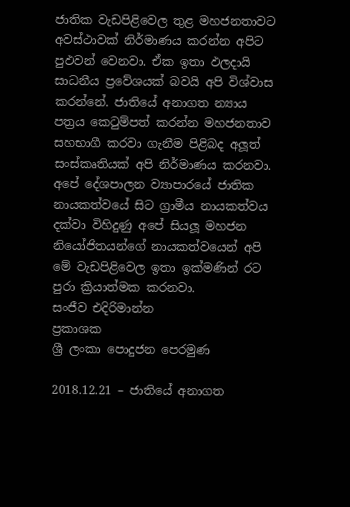ජාතික වැඩපිළිවෙල තුළ මහජනතාවට අවස්ථාවක් නිර්මාණය කරන්න අපිට පුඵවන් වෙනවා. ඒක ඉතා ඵලදායි සාධනීය ප්‍රවේශයක් බවයි අපි විශ්වාස කරන්නේ. ජාතියේ අනාගත න්‍යාය පත්‍රය කෙටුම්පත් කරන්න මහජනතාව සහභාගී කරවා ගැනීම පිළිබද අලූත් සංස්කෘතියක් අපි නිර්මාණය කරනවා. අපේ දේශපාලන ව්‍යාපාරයේ ජාතික නායකත්වයේ සිට ග්‍රාමීය නායකත්වය දක්වා විහිදුණු අපේ සියලූ මහජන නියෝජිතයන්ගේ නායකත්වයෙන් අපි මේ වැඩපිළිවෙල ඉතා ඉක්මණින් රට පුරා ක්‍රියාත්මක කරනවා.
සංජීව එදිරිමාන්න
ප්‍රකාශක
ශ්‍රී ලංකා පොදුජන පෙරමුණ

2018.12.21 – ජාතියේ අනාගත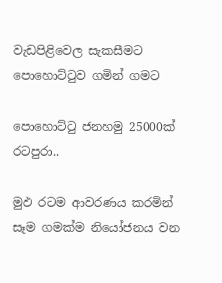වැඩපිළිවෙල සැකසීමට පොහොට්ටුව ගමින් ගමට

පොහොට්ටු ජනහමු 25000ක් රටපුරා..

මුඵ රටම ආවරණය කරමින් සෑම ගමක්ම නියෝජනය වන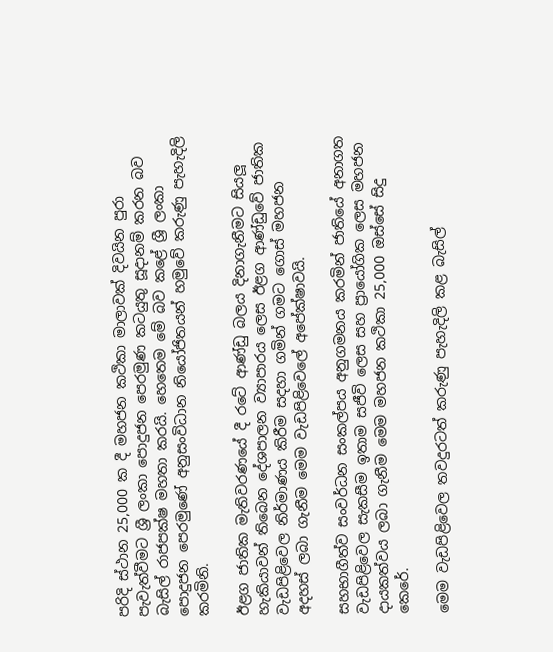පරිදි ස්ථාන 25,000 ක දී මහජන කථිකා මාලාවක් දිවයින පුරා පැවැත්වීමට ශ්‍රී ලංකා පොදුජන පෙරමුණ කටයුතු සූදානම් කරන බව බැසිල් රාජපක්ෂ මහතා කරයි. හෙතෙම මේ බව කළේ ශ්‍රී ලංකා පොදුජන පෙරමුණේ අනුසංවිධාන නියෝජිතයන් හමුවේ කරුණු පැහැදිලි කරමිනි.

ඊළග ජාතික මැතිවරණයේ දී රටේ ආණ්ඩු බලය දිනාගැනීමට සියලූ හැකියාවන් තිබෙන දේශපාලන ව්‍යාපාරය ලෙස ඊළග ආණ්ඩුවේ ජාතික වැඩපිළිවෙල නිර්මාණය කිරීම සදහා ගමින් ගමට ගොස් මහජන අදහස් ලබා ගැනීම මෙම වැඩපිළිවෙලේ අපේක්ෂාවයි.

සහභාගීත්ව සංවර්ධන සංකල්පය අනුගමනය කරමින් ජාතියේ අනාගත වැඩපිළිවෙල සැකසීම ඉතාම සජීවි ලෙස සහ ප්‍රායෝගික ලෙස මහජන දායකත්වය ලබා ගැනීම මෙම මහජන කථිකා 25,000 ඔස්සේ සිදු කෙරේ.

මෙම වැඩපිළිවෙල තවදුරටත් කරුණු පැහැදිලි කළ බැසිල්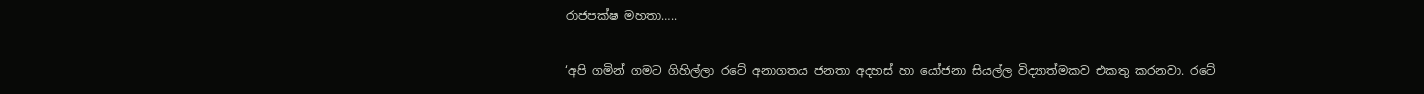රාජපක්ෂ මහතා…..

‘අපි ගමින් ගමට ගිහිල්ලා රටේ අනාගතය ජනතා අදහස් හා යෝජනා සියල්ල විද්‍යාත්මකව එකතු කරනවා. රටේ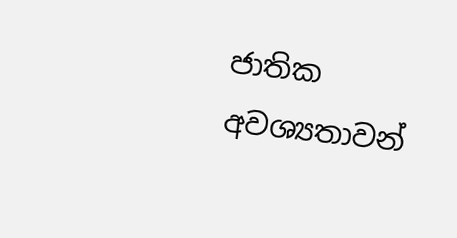ජාතික අවශ්‍යතාවන්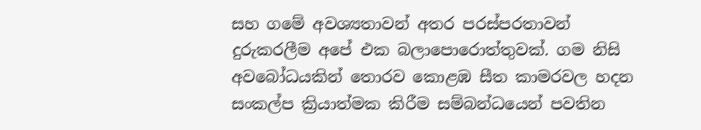සහ ගමේ අවශ්‍යතාවන් අතර පරස්පරතාවන් දුරුකරලීම අපේ එක බලාපොරොත්තුවක්. ගම නිසි අවබෝධයකින් තොරව කොළඹ සීත කාමරවල හදන සංකල්ප ක්‍රියාත්මක කිරීම සම්බන්ධයෙන් පවතින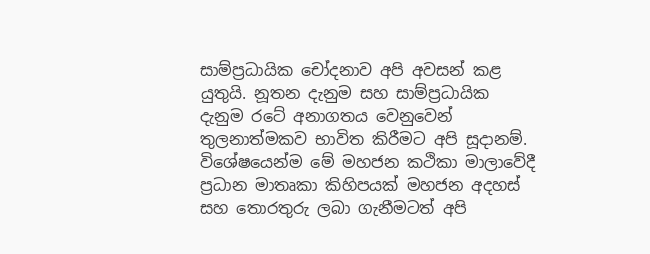සාම්ප්‍රධායික චෝදනාව අපි අවසන් කළ යුතුයි. නූතන දැනුම සහ සාම්ප්‍රධායික දැනුම රටේ අනාගතය වෙනුවෙන් තුලනාත්මකව භාවිත කිරීමට අපි සූදානම්. විශේෂයෙන්ම මේ මහජන කථිකා මාලාවේදී ප්‍රධාන මාතෘකා කිහිපයක් මහජන අදහස් සහ තොරතුරු ලබා ගැනීමටත් අපි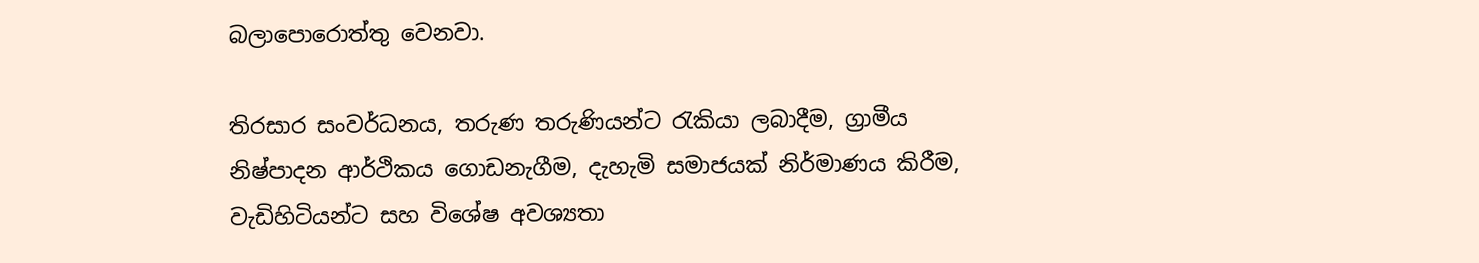බලාපොරොත්තු වෙනවා.

තිරසාර සංවර්ධනය, තරුණ තරුණියන්ට රැකියා ලබාදීම, ග්‍රාමීය නිෂ්පාදන ආර්ථිකය ගොඩනැගීම, දැහැමි සමාජයක් නිර්මාණය කිරීම, වැඩිහිටියන්ට සහ විශේෂ අවශ්‍යතා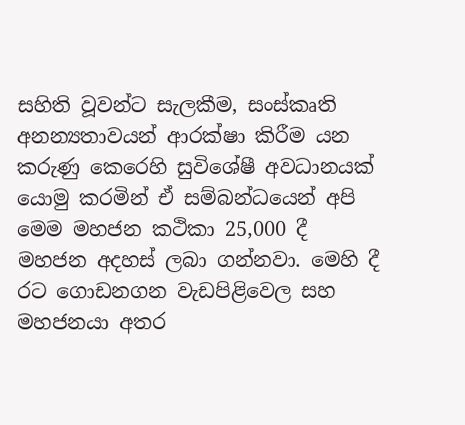සහිති වූවන්ට සැලකීම, සංස්කෘති අනන්‍යතාවයන් ආරක්ෂා කිරීම යන කරුණු කෙරෙහි සුවිශේෂී අවධානයක් යොමු කරමින් ඒ සම්බන්ධයෙන් අපි මෙම මහජන කථිකා 25,000 දී මහජන අදහස් ලබා ගන්නවා. මෙහි දී රට ගොඩනගන වැඩපිළිවෙල සහ මහජනයා අතර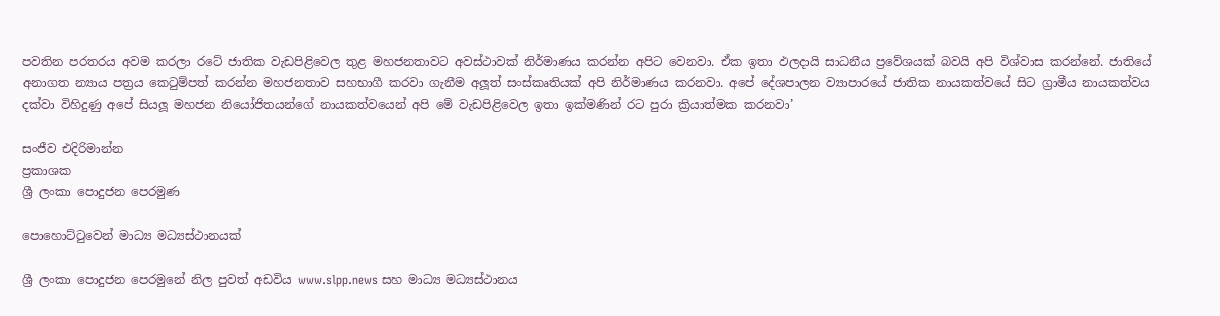පවතින පරතරය අවම කරලා රටේ ජාතික වැඩපිළිවෙල තුළ මහජනතාවට අවස්ථාවක් නිර්මාණය කරන්න අපිට වෙනවා. ඒක ඉතා ඵලදායි සාධනීය ප්‍රවේශයක් බවයි අපි විශ්වාස කරන්නේ. ජාතියේ අනාගත න්‍යාය පත්‍රය කෙටුම්පත් කරන්න මහජනතාව සහභාගී කරවා ගැනීම අලූත් සංස්කෘතියක් අපි නිර්මාණය කරනවා. අපේ දේශපාලන ව්‍යාපාරයේ ජාතික නායකත්වයේ සිට ග්‍රාමීය නායකත්වය දක්වා විහිදුණු අපේ සියලූ මහජන නියෝජිතයන්ගේ නායකත්වයෙන් අපි මේ වැඩපිළිවෙල ඉතා ඉක්මණින් රට පුරා ක්‍රියාත්මක කරනවා’

සංජීව එදිරිමාන්න
ප්‍රකාශක
ශ්‍රී ලංකා පොදුජන පෙරමුණ

පොහොට්ටුවෙන් මාධ්‍ය මධ්‍යස්ථානයක්

ශ්‍රී ලංකා පොදුජන පෙරමුනේ නිල පුවත් අඩවිය www.slpp.news සහ මාධ්‍ය මධ්‍යස්ථානය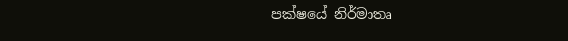පක්ෂයේ නිර්මාතෘ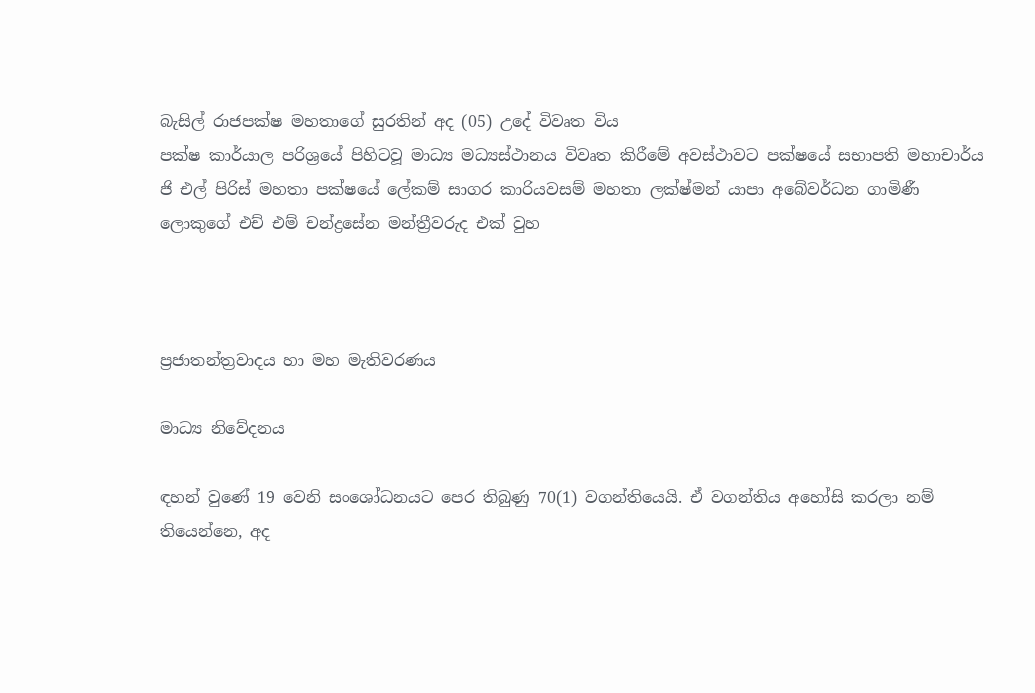බැසිල් රාජපක්ෂ මහතාගේ සුරතින් අද (05) උදේ විවෘත විය
පක්ෂ කාර්යාල පරිශ්‍රයේ පිහිටවූ මාධ්‍ය මධ්‍යස්ථානය විවෘත කිරීමේ අවස්ථාවට පක්ෂයේ සභාපති මහාචාර්ය ජි එල් පිරිස් මහතා පක්ෂයේ ලේකම් සාගර කාරියවසම් මහතා ලක්ෂ්මන් යාපා අබේවර්ධන ගාමිණී ලොකුගේ එච් එම් චන්ද්‍රසේන මන්ත්‍රීවරුද එක් වුහ



ප්‍රජාතන්ත්‍රවාදය හා මහ මැතිවරණය

මාධ්‍ය නිවේදනය

ඳහන් වුණේ 19 වෙනි සංශෝධනයට පෙර තිබුණු 70(1) වගන්තියෙයි. ඒ වගන්තිය අහෝසි කරලා නම් තියෙන්නෙ, අද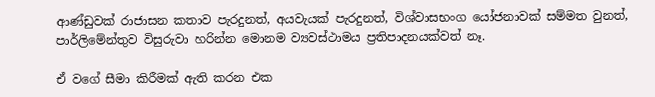ආණ්ඩුවක් රාජාසන කතාව පැරදුනත්, අයවැයක් පැරදුනත්, විශ්වාසභංග යෝජනාවක් සම්මත වුනත්, පාර්ලිමේන්තුව විසුරුවා හරින්න මොනම ව්‍යවස්ථාමය ප්‍රතිපාදනයක්වත් නෑ.

ඒ වගේ සීමා කිරීමක් ඇති කරන එක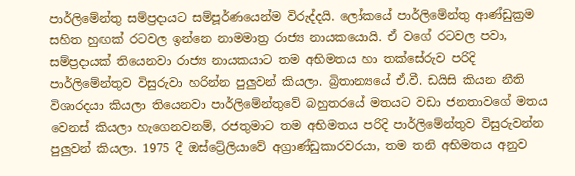පාර්ලිමේන්තු සම්ප්‍රදායට සම්පූර්ණයෙන්ම විරුද්දයි. ලෝකයේ පාර්ලිමේන්තු ආණ්ඩුක්‍රම සහිත හුඟක් රටවල ඉන්නෙ නාමමාත්‍ර රාජ්‍ය නායකයොයි. ඒ වගේ රටවල පවා, සම්ප්‍රදායක් තියෙනවා රාජ්‍ය නායකයාට තම අභිමතය හා තක්සේරුව පරිදි පාර්ලිමේන්තුව විසුරුවා හරින්න පුලුවන් කියලා. බ්‍රිතාන්‍යයේ ඒ.වී. ඩයිසි කියන නීති විශාරදයා කියලා තියෙනවා පාර්ලිමේන්තුවේ බහුතරයේ මතයට වඩා ජනතාවගේ මතය වෙනස් කියලා හැගෙනවනම්, රජතුමාට තම අභිමතය පරිදි පාර්ලිමේන්තුව විසුරුවන්න පුලුවන් කියලා. 1975 දී ඔස්ට්‍රේලියාවේ අග්‍රාණ්ඩුකාරවරයා, තම තනි අභිමතය අනුව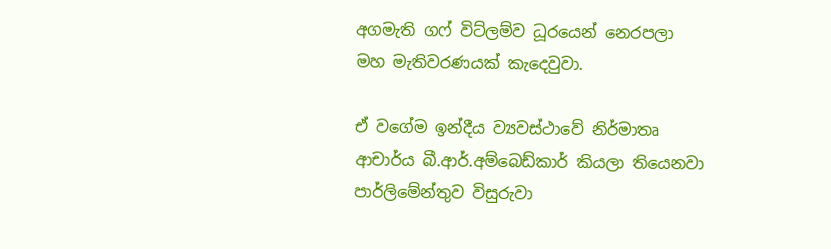අගමැති ගෆ් විට්ලම්ව ධූරයෙන් නෙරපලා මහ මැතිවරණයක් කැදෙවුවා.

ඒ වගේම ඉන්දීය ව්‍යවස්ථාවේ නිර්මාතෘ ආචාර්ය බී.ආර්.අම්බෙඩ්කාර් කියලා තියෙනවා පාර්ලිමේන්තුව විසුරුවා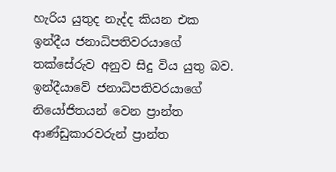හැරිය යුතුද නැද්ද කියන එක ඉන්දීය ජනාධිපතිවරයාගේ තක්සේරුව අනුව සිදු විය යුතු බව. ඉන්දීයාවේ ජනාධිපතිවරයාගේ නියෝජිතයන් වෙන ප්‍රාන්ත ආණ්ඩුකාරවරුන් ප්‍රාන්ත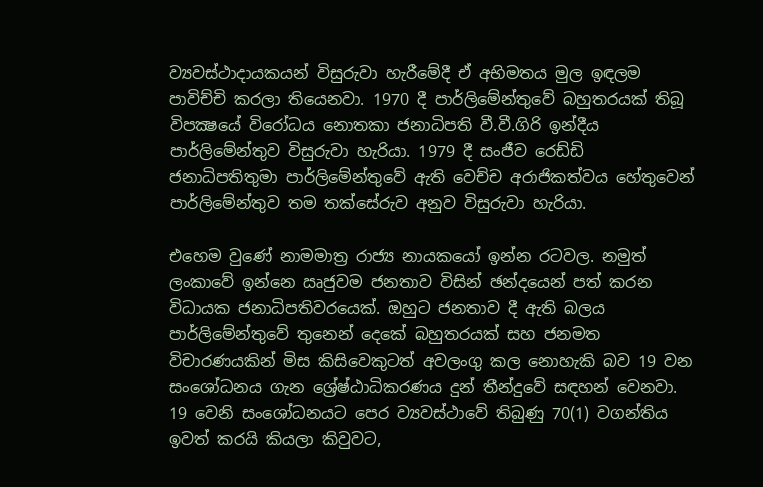ව්‍යවස්ථාදායකයන් විසුරුවා හැරීමේදී ඒ අභිමතය මුල ඉඳලම පාවිච්චි කරලා තියෙනවා. 1970 දී පාර්ලිමේන්තුවේ බහුතරයක් තිබූ විපක්‍ෂයේ විරෝධය නොතකා ජනාධිපති වී.වී.ගිරි ඉන්දීය පාර්ලිමේන්තුව විසුරුවා හැරියා. 1979 දී සංජීව රෙඩ්ඩි ජනාධිපතිතුමා පාර්ලිමේන්තුවේ ඇති වෙච්ච අරාජිකත්වය හේතුවෙන් පාර්ලිමේන්තුව තම තක්සේරුව අනුව විසුරුවා හැරියා.

එහෙම වුණේ නාමමාත්‍ර රාජ්‍ය නායකයෝ ඉන්න රටවල. නමුත් ලංකාවේ ඉන්නෙ ඍජුවම ජනතාව විසින් ඡන්දයෙන් පත් කරන විධායක ජනාධිපතිවරයෙක්. ඔහුට ජනතාව දී ඇති බලය පාර්ලිමේන්තුවේ තුනෙන් දෙකේ බහුතරයක් සහ ජනමත විචාරණයකින් මිස කිසිවෙකුටත් අවලංගු කල නොහැකි බව 19 වන සංශෝධනය ගැන ශ්‍රේෂ්ඨාධිකරණය දුන් තීන්දුවේ සඳහන් වෙනවා. 19 වෙනි සංශෝධනයට පෙර ව්‍යවස්ථාවේ තිබුණු 70(1) වගන්තිය ඉවත් කරයි කියලා කිවුවට,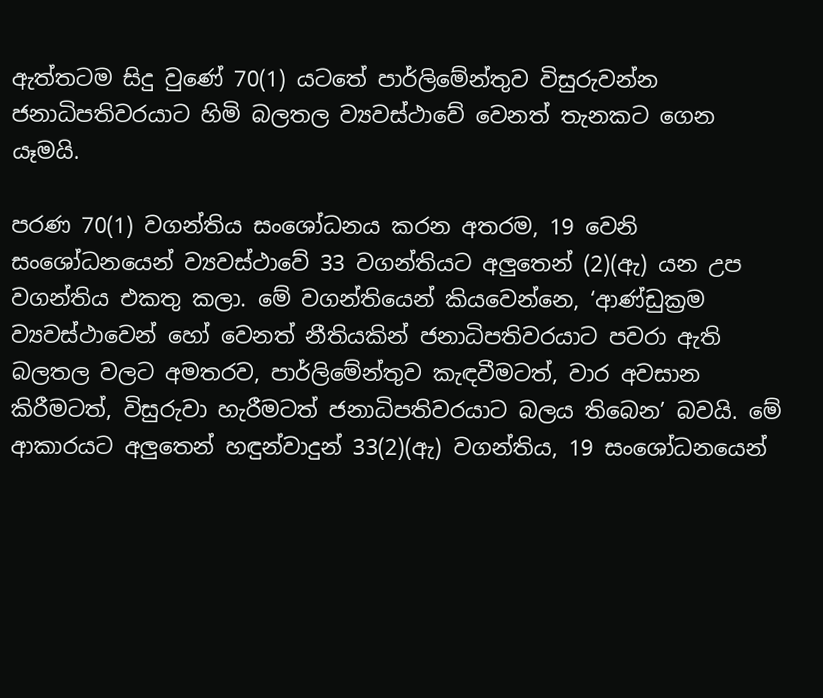ඇත්තටම සිදු වුණේ 70(1) යටතේ පාර්ලිමේන්තුව විසුරුවන්න ජනාධිපතිවරයාට හිමි බලතල ව්‍යවස්ථාවේ වෙනත් තැනකට ගෙන යෑමයි.

පරණ 70(1) වගන්තිය සංශෝධනය කරන අතරම, 19 වෙනි සංශෝධනයෙන් ව්‍යවස්ථාවේ 33 වගන්තියට අලුතෙන් (2)(ඇ) යන උප වගන්තිය එකතු කලා. මේ වගන්තියෙන් කියවෙන්නෙ, ‘ආණ්ඩුක්‍රම ව්‍යවස්ථාවෙන් හෝ වෙනත් නීතියකින් ජනාධිපතිවරයාට පවරා ඇති බලතල වලට අමතරව, පාර්ලිමේන්තුව කැඳවීමටත්, වාර අවසාන කිරීමටත්, විසුරුවා හැරීමටත් ජනාධිපතිවරයාට බලය තිබෙන’ බවයි. මේ ආකාරයට අලුතෙන් හඳුන්වාදුන් 33(2)(ඇ) වගන්තිය, 19 සංශෝධනයෙන්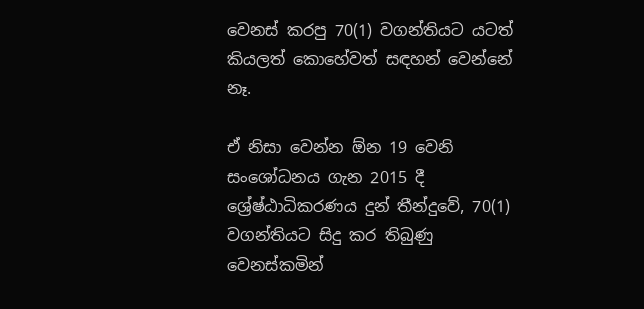වෙනස් කරපු 70(1) වගන්තියට යටත් කියලත් කොහේවත් සඳහන් වෙන්නේ නෑ.

ඒ නිසා වෙන්න ඕන 19 වෙනි සංශෝධනය ගැන 2015 දී ශ්‍රේෂ්ඨාධිකරණය දුන් තීන්දුවේ, 70(1) වගන්තියට සිදු කර තිබුණු වෙනස්කමින්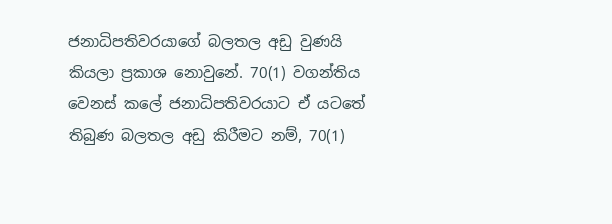ජනාධිපතිවරයාගේ බලතල අඩු වුණයි කියලා ප්‍රකාශ නොවුනේ. 70(1) වගන්තිය වෙනස් කලේ ජනාධිපතිවරයාට ඒ යටතේ තිබුණ බලතල අඩු කිරීමට නම්, 70(1)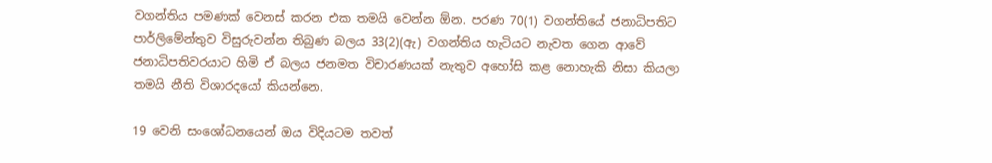වගන්තිය පමණක් වෙනස් කරන එක තමයි වෙන්න ඕන. පරණ 70(1) වගන්තියේ ජනාධිපතිට පාර්ලිමේන්තුව විසුරුවන්න තිබුණ බලය 33(2)(ඇ) වගන්තිය හැටියට නැවත ගෙන ආවේ ජනාධිපතිවරයාට හිමි ඒ බලය ජනමත විචාරණයක් නැතුව අහෝසි කළ නොහැකි නිසා කියලා තමයි නීති විශාරදයෝ කියන්නෙ.

19 වෙනි සංශෝධනයෙන් ඔය විදියටම තවත්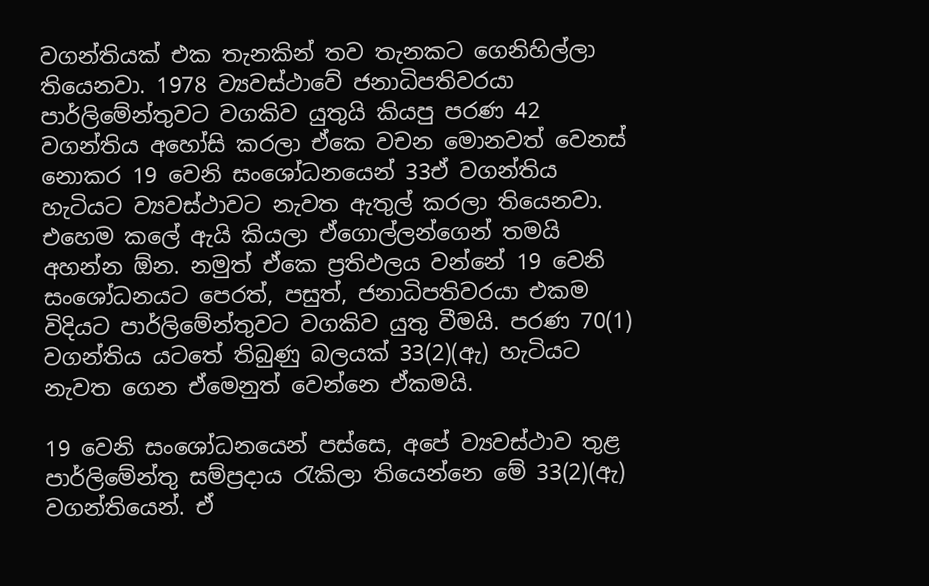වගන්තියක් එක තැනකින් තව තැනකට ගෙනිහිල්ලා තියෙනවා. 1978 ව්‍යවස්ථාවේ ජනාධිපතිවරයා පාර්ලිමේන්තුවට වගකිව යුතුයි කියපු පරණ 42 වගන්තිය අහෝසි කරලා ඒකෙ වචන මොනවත් වෙනස් නොකර 19 වෙනි සංශෝධනයෙන් 33ඒ වගන්තිය හැටියට ව්‍යවස්ථාවට නැවත ඇතුල් කරලා තියෙනවා. එහෙම කලේ ඇයි කියලා ඒගොල්ලන්ගෙන් තමයි අහන්න ඕන. නමුත් ඒකෙ ප්‍රතිඵලය වන්නේ 19 වෙනි සංශෝධනයට පෙරත්, පසුත්, ජනාධිපතිවරයා එකම විදියට පාර්ලිමේන්තුවට වගකිව යුතු වීමයි. පරණ 70(1) වගන්තිය යටතේ තිබුණු බලයක් 33(2)(ඇ) හැටියට නැවත ගෙන ඒමෙනුත් වෙන්නෙ ඒකමයි.

19 වෙනි සංශෝධනයෙන් පස්සෙ, අපේ ව්‍යවස්ථාව තුළ පාර්ලිමේන්තු සම්ප්‍රදාය රැකිලා තියෙන්නෙ මේ 33(2)(ඇ) වගන්තියෙන්. ඒ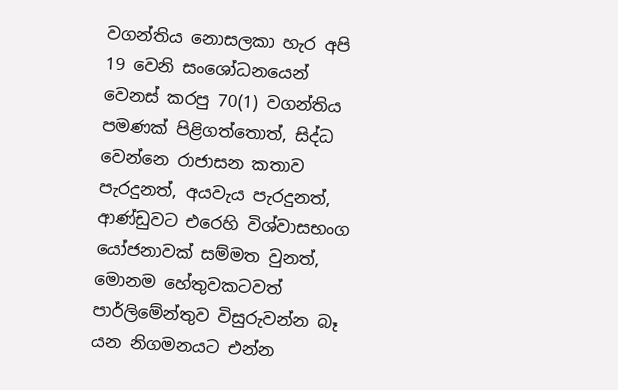වගන්තිය නොසලකා හැර අපි 19 වෙනි සංශෝධනයෙන් වෙනස් කරපු 70(1) වගන්තිය පමණක් පිළිගත්තොත්, සිද්ධ වෙන්නෙ රාජාසන කතාව පැරදුනත්, අයවැය පැරදුනත්, ආණ්ඩුවට එරෙහි විශ්වාසභංග යෝජනාවක් සම්මත වුනත්, මොනම හේතුවකටවත් පාර්ලිමේන්තුව විසුරුවන්න බෑ යන නිගමනයට එන්න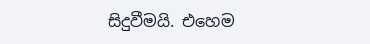සිදුවීමයි. එහෙම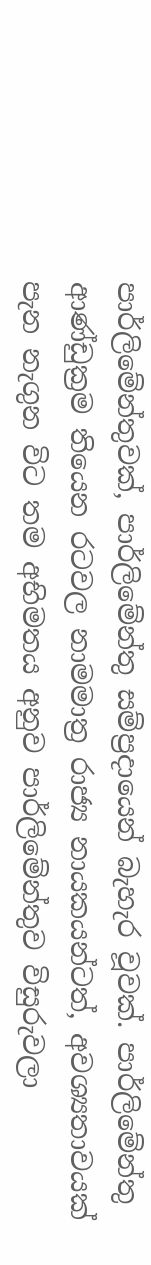පාර්ලිමේන්තුවක්, පාර්ලිමේන්තු සම්ප්‍රදායෙන් බැහැර වූවක්. පාර්ලිමේන්තු ආණ්ඩුක්‍රම තියෙන රටවල නාමමාත්‍ර රාජ්‍ය නායකයන්ටත්, අවශ්‍යතාවයක් පැන නැගුන විට තම අභිමතය අනුව පාර්ලිමේන්තුව විසුරුවලා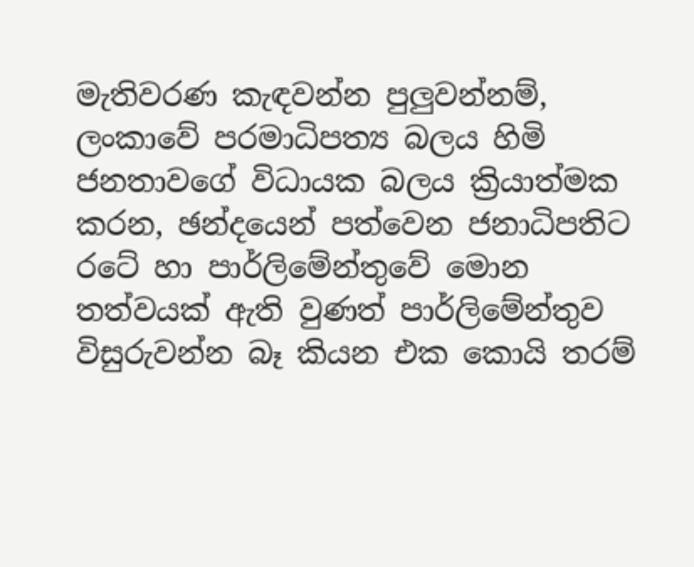මැතිවරණ කැඳවන්න පුලුවන්නම්, ලංකාවේ පරමාධිපත්‍ය බලය හිමි ජනතාවගේ විධායක බලය ක්‍රියාත්මක කරන, ඡන්දයෙන් පත්වෙන ජනාධිපතිට රටේ හා පාර්ලිමේන්තුවේ මොන තත්වයක් ඇති වුණත් පාර්ලිමේන්තුව විසුරුවන්න බෑ කියන එක කොයි තරම්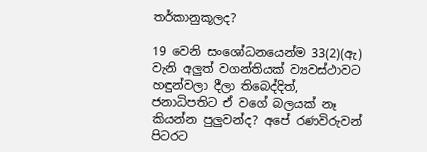තර්කානුකූලද?

19 වෙනි සංශෝධනයෙන්ම 33(2)(ඇ) වැනි අලුත් වගන්තියක් ව්‍යවස්ථාවට හඳුන්වලා දීලා තිබෙද්දිත්, ජනාධිපතිට ඒ වගේ බලයක් නෑ කියන්න පුලුවන්ද? අපේ රණවිරුවන් පිටරට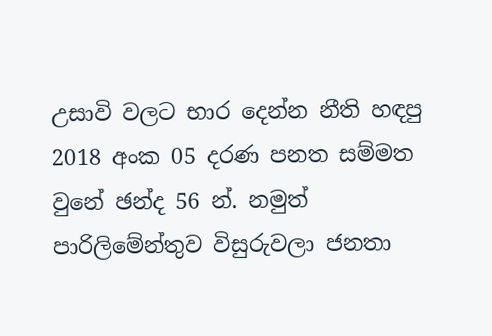උසාවි වලට භාර දෙන්න නීති හඳපු 2018 අංක 05 දරණ පනත සම්මත වුනේ ඡන්ද 56 න්. නමුත් පාරිලිමේන්තුව විසුරුවලා ජනතා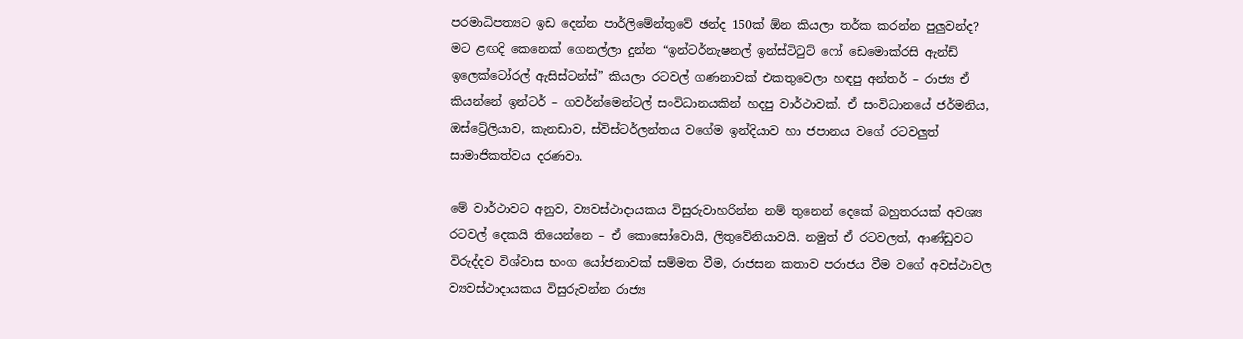පරමාධිපත්‍යට ඉඩ දෙන්න පාර්ලිමේන්තුවේ ඡන්ද 150ක් ඕන කියලා තර්ක කරන්න පුලුවන්ද? මට ළඟදි කෙනෙක් ගෙනල්ලා දුන්න “ඉන්ටර්නැෂනල් ඉන්ස්ටිටුට් ෆෝ ඩෙමොක්රසි ඇන්ඩ් ඉලෙක්ටෝරල් ඇසිස්ටන්ස්” කියලා රටවල් ගණනාවක් එකතුවෙලා හඳපු අන්තර් – රාජ්‍ය ඒ කියන්නේ ඉන්ටර් – ගවර්න්මෙන්ටල් සංවිධානයකින් හදපු වාර්ථාවක්. ඒ සංවිධානයේ ජර්මනිය, ඔස්ට්‍රේලියාව, කැනඩාව, ස්විස්ටර්ලන්තය වගේම ඉන්දියාව හා ජපානය වගේ රටවලුත් සාමාජිකත්වය දරණවා.

මේ වාර්ථාවට අනුව, ව්‍යවස්ථාදායකය විසුරුවාහරින්න නම් තුනෙන් දෙකේ බහුතරයක් අවශ්‍ය රටවල් දෙකයි තියෙන්නෙ – ඒ කොසෝවොයි, ලිතුවේනියාවයි. නමුත් ඒ රටවලත්, ආණ්ඩුවට විරුද්දව විශ්වාස භංග යෝජනාවක් සම්මත වීම, රාජසන කතාව පරාජය වීම වගේ අවස්ථාවල ව්‍යවස්ථාදායකය විසුරුවන්න රාජ්‍ය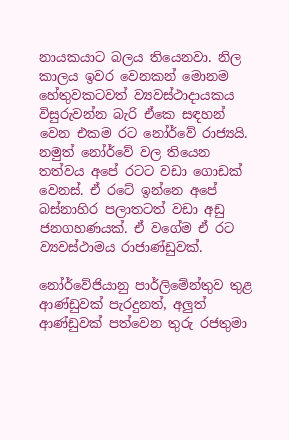නායකයාට බලය තියෙනවා. නිල කාලය ඉවර වෙනකන් මොනම හේතුවකටවත් ව්‍යවස්ථාදායකය විසුරුවන්න බැරි ඒකෙ සඳහන් වෙන එකම රට නෝර්වේ රාජ්‍යයි. නමුත් නෝර්වේ වල තියෙන තත්වය අපේ රටට වඩා ගොඩක් වෙනස්. ඒ රටේ ඉන්නෙ අපේ බස්නාහිර පලාතටත් වඩා අඩු ජනගහණයක්. ඒ වගේම ඒ රට ව්‍යවස්ථාමය රාජාණ්ඩුවක්.

නෝර්වේජියානු පාර්ලිමේන්තුව තුළ ආණ්ඩුවක් පැරදුනත්, අලුත් ආණ්ඩුවක් පත්වෙන තුරු රජතුමා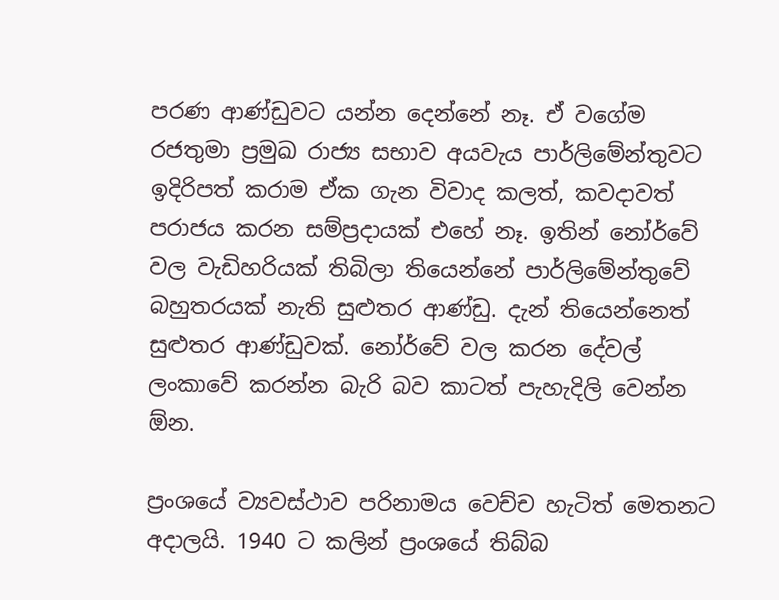පරණ ආණ්ඩුවට යන්න දෙන්නේ නෑ. ඒ වගේම රජතුමා ප්‍රමුඛ රාජ්‍ය සභාව අයවැය පාර්ලිමේන්තුවට ඉදිරිපත් කරාම ඒක ගැන විවාද කලත්, කවදාවත් පරාජය කරන සම්ප්‍රදායක් එහේ නෑ. ඉතින් නෝර්වේ වල වැඩිහරියක් තිබිලා තියෙන්නේ පාර්ලිමේන්තුවේ බහුතරයක් නැති සුළුතර ආණ්ඩු. දැන් තියෙන්නෙත් සුළුතර ආණ්ඩුවක්. නෝර්වේ වල කරන දේවල් ලංකාවේ කරන්න බැරි බව කාටත් පැහැදිලි වෙන්න ඕන.

ප්‍රංශයේ ව්‍යවස්ථාව පරිනාමය වෙච්ච හැටිත් මෙතනට අදාලයි. 1940 ට කලින් ප්‍රංශයේ තිබ්බ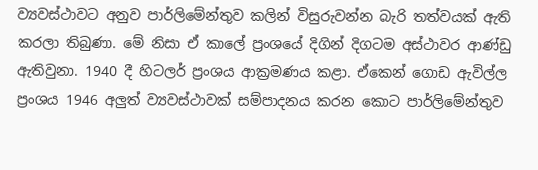ව්‍යවස්ථාවට අනුව පාර්ලිමේන්තුව කලින් විසුරුවන්න බැරි තත්වයක් ඇති කරලා තිබුණා. මේ නිසා ඒ කාලේ ප්‍රංශයේ දිගින් දිගටම අස්ථාවර ආණ්ඩු ඇතිවුනා. 1940 දී හිටලර් ප්‍රංශය ආක්‍රමණය කළා. ඒකෙන් ගොඩ ඇවිල්ල ප්‍රංශය 1946 අලුත් ව්‍යවස්ථාවක් සම්පාදනය කරන කොට පාර්ලිමේන්තුව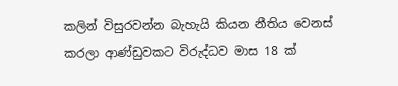කලින් විසුරවන්න බැහැයි කියන නීතිය වෙනස් කරලා ආණ්ඩුවකට විරුද්ධව මාස 18 ක්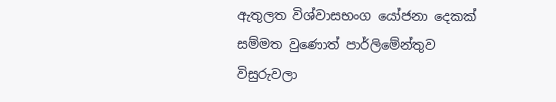ඇතුලත විශ්වාසභංග යෝජනා දෙකක් සම්මත වුණොත් පාර්ලිමේන්තුව විසුරුවලා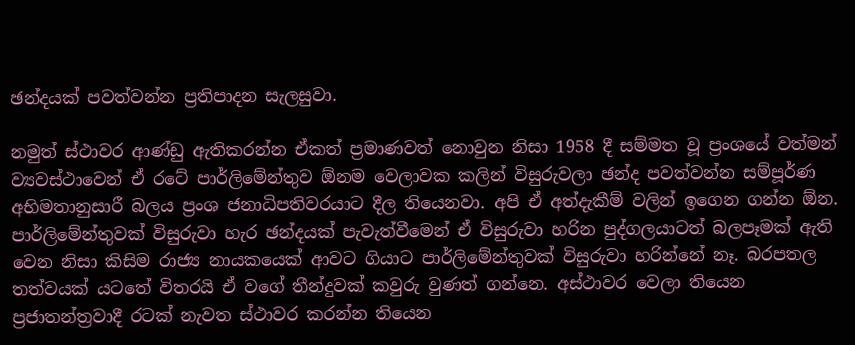ඡන්දයක් පවත්වන්න ප්‍රතිපාදන සැලසුවා.

නමුත් ස්ථාවර ආණ්ඩු ඇතිකරන්න ඒකත් ප්‍රමාණවත් නොවුන නිසා 1958 දී සම්මත වූ ප්‍රංශයේ වත්මන් ව්‍යවස්ථාවෙන් ඒ රටේ පාර්ලිමේන්තුව ඕනම වෙලාවක කලින් විසුරුවලා ඡන්ද පවත්වන්න සම්පූර්ණ අභිමතානුසාරී බලය ප්‍රංශ ජනාධිපතිවරයාට දීල තියෙනවා. අපි ඒ අත්දැකීම් වලින් ඉගෙන ගන්න ඕන. පාර්ලිමේන්තුවක් විසුරුවා හැර ඡන්දයක් පැවැත්වීමෙන් ඒ විසුරුවා හරින පුද්ගලයාටත් බලපෑමක් ඇති වෙන නිසා කිසිම රාජ්‍ය නායකයෙක් ආවට ගියාට පාර්ලිමේන්තුවක් විසුරුවා හරින්නේ නෑ. බරපතල තත්වයක් යටතේ විතරයි ඒ වගේ තීන්දුවක් කවුරු වුණත් ගන්නෙ. අස්ථාවර වෙලා තියෙන ප්‍රජාතන්ත්‍රවාදී රටක් නැවත ස්ථාවර කරන්න තියෙන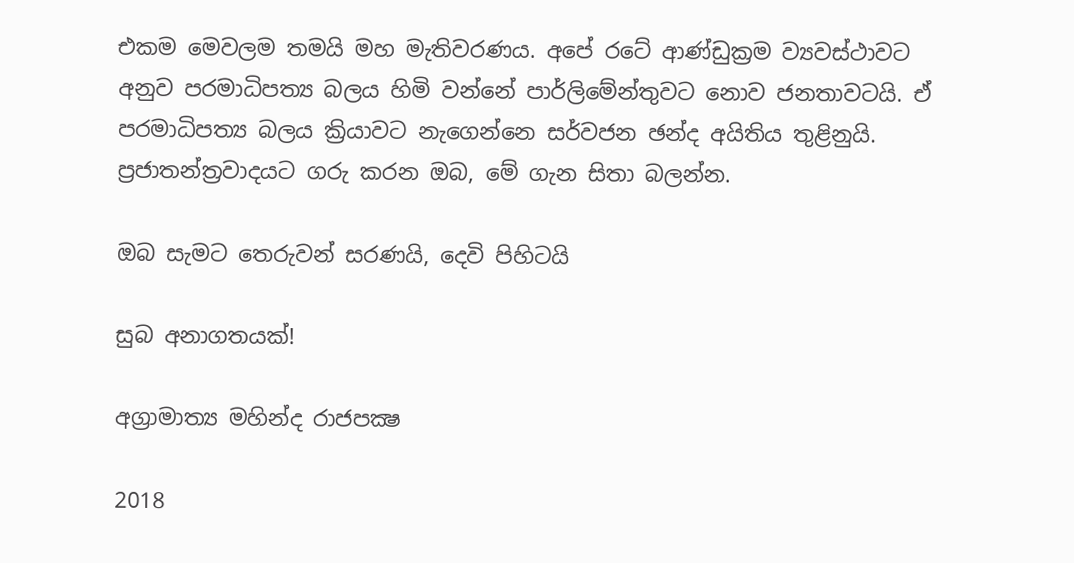එකම මෙවලම තමයි මහ මැතිවරණය. අපේ රටේ ආණ්ඩුක්‍රම ව්‍යවස්ථාවට අනුව පරමාධිපත්‍ය බලය හිමි වන්නේ පාර්ලිමේන්තුවට නොව ජනතාවටයි. ඒ පරමාධිපත්‍ය බලය ක්‍රියාවට නැගෙන්නෙ සර්වජන ඡන්ද අයිතිය තුළිනුයි. ප්‍රජාතන්ත්‍රවාදයට ගරු කරන ඔබ, මේ ගැන සිතා බලන්න.

ඔබ සැමට තෙරුවන් සරණයි, දෙවි පිහිටයි

සුබ අනාගතයක්!

අග්‍රාමාත්‍ය මහින්ද රාජපක්‍ෂ

2018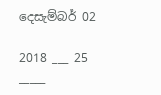දෙසැම්බර් 02

2018 ___ 25 _____